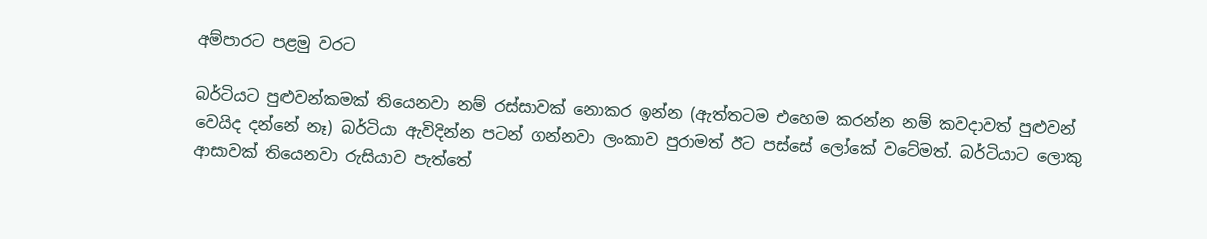අම්පාරට පළමු වරට

බර්ටියට පුළුවන්කමක් තියෙනවා නම් රස්සාවක් නොකර ඉන්න (ඇත්තටම එහෙම කරන්න නම් කවදාවත් පුළුවන් වෙයිද දන්නේ නෑ) බර්ටියා ඇවිදින්න පටන් ගන්නවා ලංකාව පුරාමත් ඊට පස්සේ ලෝකේ වටේමත්. බර්ටියාට ලොකු ආසාවක් තියෙනවා රුසියාව පැත්තේ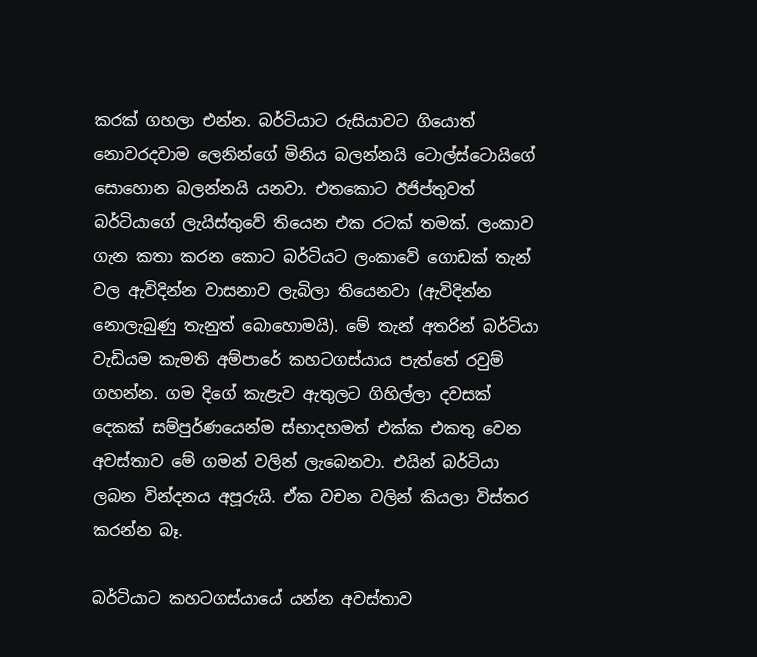කරක් ගහලා එන්න. බර්ටියාට රුසියාවට ගියොත් නොවරදවාම ලෙනින්ගේ ‍මිනිය බලන්නයි ටොල්ස්ටොයිගේ සොහොන බලන්නයි යනවා. එතකොට ඊජිප්තුවත් බර්ටියාගේ ලැයිස්තුවේ තියෙන එක රටක් තමක්. ලංකාව ගැන කතා කරන කොට බර්ටියට ලංකාවේ ගොඩක් තැන් වල ඇවිදින්න වාසනාව ලැබිලා තියෙනවා (ඇවිදින්න නොලැබුණු තැනුත් බොහොමයි). මේ තැන් අතරින් බර්ටියා වැඩියම කැමති අම්පාරේ කහටගස්යාය පැත්තේ රවුම් ගහන්න. ගම දිගේ කැළැව ඇතුලට ගිහිල්ලා දවසක් දෙකක් සම්පුර්ණයෙන්ම ස්භාදහමත් එක්ක එකතු වෙන අවස්තාව මේ ගමන් වලින් ලැබෙනවා. එයින් බර්ටියා ලබන වින්දනය අපූරුයි. ඒක වචන වලින් කියලා විස්තර කරන්න බෑ.

බර්ටියාට කහටගස්යායේ යන්න අවස්තාව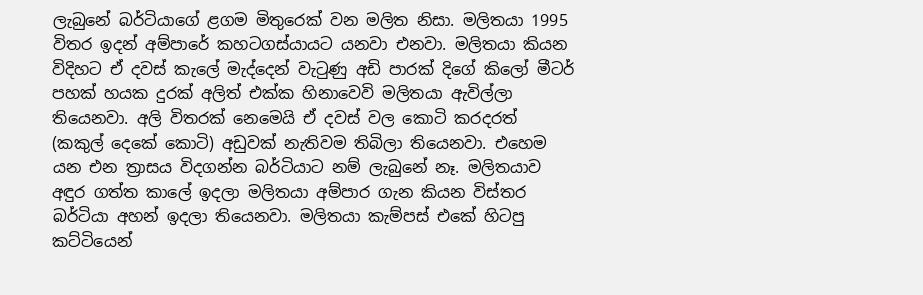ලැබුනේ බර්ටියාගේ ළගම මිතුරෙක් ‍වන මලිත නිසා. මලිතයා 1995 විතර ඉදන් අම්පාරේ කහටගස්යායට යනවා එනවා. මලිතයා කියන විදිහට ඒ දවස් කැලේ මැද්දෙන් වැටුණු අඩි පාරක් ‍දිගේ කිලෝ මීටර් පහක් හයක දුරක් අලිත් එක්ක හිනාවෙවි මලිතයා ඇවිල්ලා තියෙනවා. අලි විතරක් නෙමෙයි ඒ දවස් වල කො‍ටි කරදරත් (කකුල් දෙකේ කොටි) අඩුවක් නැතිවම තිබිලා තියෙනවා. එහෙම යන එන ත්‍රාසය විදගන්න බර්ටියාට නම් ලැබුනේ නෑ. මලිතයාව අඳුර ගත්ත කාලේ ඉදලා මලිතයා අම්පාර ගැන කියන විස්තර බර්ටියා අහන් ඉදලා තියෙනවා. මලිතයා කැම්පස් එකේ හිටපු කට්ටියෙන්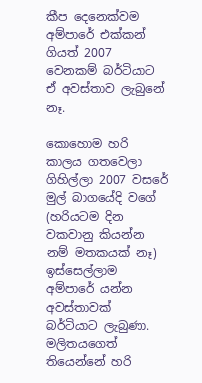කීප දෙනෙක්වම අම්පාරේ එක්කන් ගියත් 2007 වෙනකම් බර්ටියාට ඒ අවස්තාව ලැබුනේ නෑ.

කොහොම හරි කාලය ගතවෙලා ගිහිල්ලා 2007 වසරේ මුල් බාගයේදි වගේ (හරියටම දින වකවානු කියන්න නම් මතකයක් නෑ) ඉස්සෙල්ලාම අම්පාරේ යන්න අවස්තාවක් බර්ටියාට ලැබුණා. මලිතයගෙත් තියෙන්නේ හරි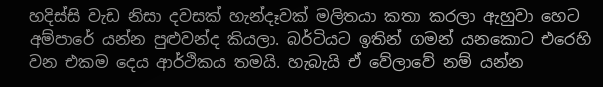හදිස්සි වැඩ නිසා දවසක් හැන්දෑවක් මලිතයා කතා කරලා ඇහුවා හෙට අම්පාරේ යන්න පුළුවන්ද කියලා. බර්ටියට ඉතින් ගමන් යනකොට එරෙහි වන එකම දෙය ආර්ථිකය තමයි. හැබැයි ඒ වේලාවේ නම් යන්න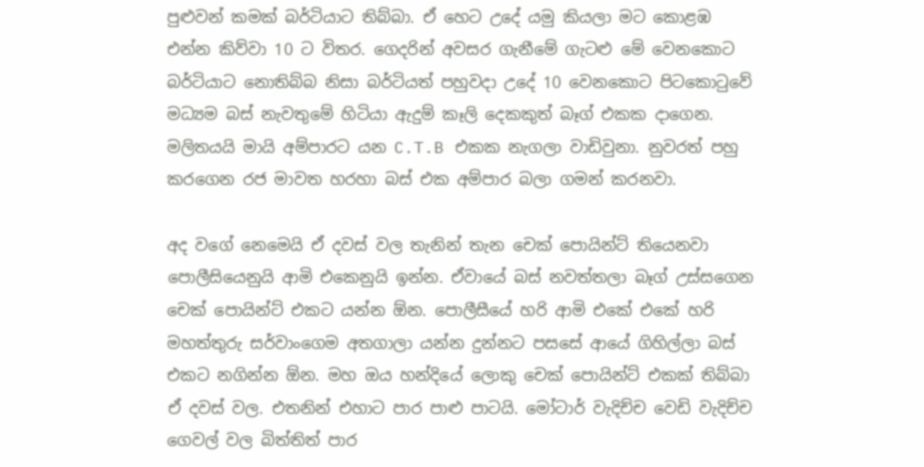පුළුවන් කමක් බර්ටියාට තිබ්බා. ඒ හෙට උදේ යමු කියලා මට කොළඹ එන්න ‍කිව්වා 10 ට විතර. ගෙදරින් අවසර ගැනීමේ ගැටළු මේ වෙනකොට බර්ටියාට නොතිබ්බ නිසා බර්ටියත් පහුවදා උදේ 10 වෙනකොට පිටකොටුවේ මධ්‍යම බස් නැවතුමේ හිටියා ඇදුම් කෑලි දෙකකුත් බෑග් එකක දාගෙන. මලිතයයි මායි අම්පාරට යන C.T.B එකක නැගලා වාඩිවුනා. නුවරත් පහු කරගෙන රජ මාවත හරහා බස් එක අම්පාර බලා ගමන් කරනවා.

අද වගේ නෙමෙයි ඒ දවස් වල තැනින් තැන චෙක් පොයින්ට් තියෙනවා පොලීසියෙනුයි ආමි එකෙනුයි ඉන්න. ඒවායේ බස් නවත්තලා බෑග් උස්සගෙන චෙක් පොයින්ට් එකට යන්න ඕන‍. පොලීසීයේ හරි ආමි එකේ එකේ හරි මහත්තුරු සර්වාංගෙම අතගාලා යන්න දුන්නට පසසේ ආයේ ගිහිල්ලා බස් එකට නගින්න ඕන. මහ ඔය හන්දියේ ලොකු චෙක් පොයින්ට් එකක් තිබ්බා ඒ දවස් වල. එතනින් එහාට පාර පාළු පාටයි. මෝටාර් වැදිච්ච වෙඩි වැදිච්ච ගෙවල් වල බිත්තිත් පාර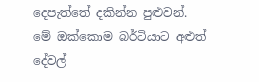දෙපැත්තේ දකින්න පුළුවන්. මේ ‍ඔක්කොම බර්ටියාට අළුත් දේවල්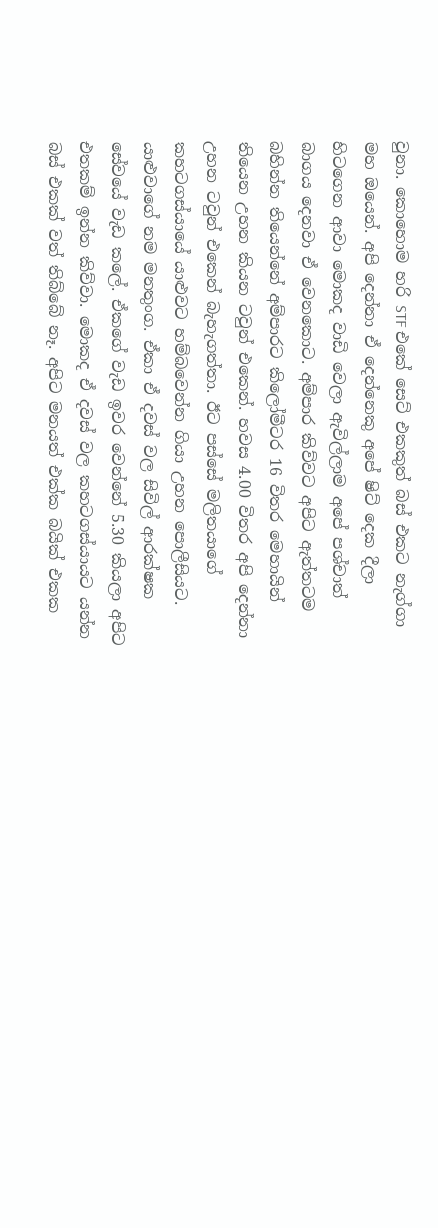වුනා‍. කොහොම හරි STF එකේ සෙට් එකකුත් බස් එකට නැග්ගා මහ ඔයෙන්. අපි දෙන්නා ඒ දෙන්නෙකු අපේ ෂිට් දෙක දීලා හිටගෙන ආවා මොකද වාඩි වෙලා ඇවිල්ලාම අපේ පශ්චාත් බාගය දෙනවා ඒ වෙනකොට. අම්පාර කිව්වට අපිට ඇත්තටම බහින්න තියෙන්නේ අම්පාරට කිලෝමීටර 16 විතර මෙහායින් තියෙන උහන කියන ටවුන් එකෙන්. හවස 4.00 විතර අපි දෙන්නා උහන ටවුන් එකෙන් බැහැගත්තා. ඊට පස්සේ මලිතයාගේ කහටගස්යායේ යාළුවට හම්බවෙන්න ගියා උහන පොලීසියට. යාළුවාගේ නම මනතුංග‍. ඒකා ඒ දවස් වල සිවිල් ආරක්ෂක සේවයේ වැඩ කලේ. ඒකගේ වැඩ ඉවර වෙන්නේ 5.30 කියලා අපිට එතකම් ඉන්න කිව්වා. මොකද ඒ දවස් වල කහටගස්යායට යන්න බස් එකක් වත් තිබ්බේ නෑ. අපිට මනයත් එක්ක බයික් එකක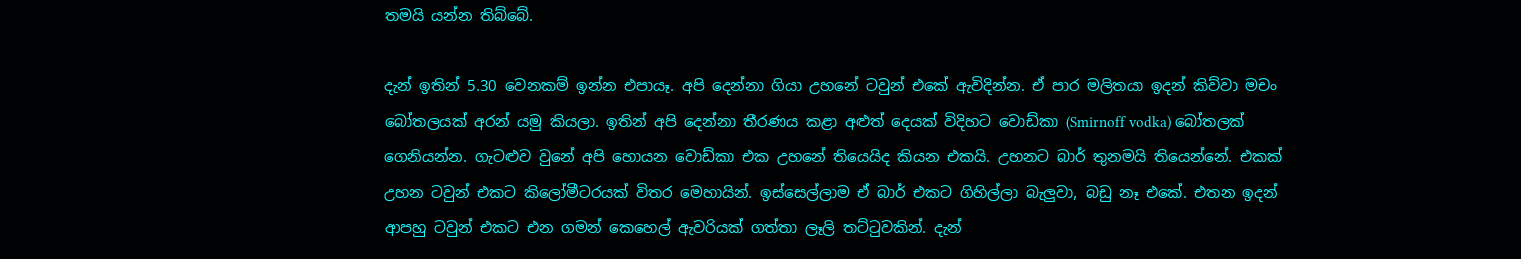තමයි යන්න තිබ්බේ.

දැන් ඉතින් 5.30 වෙනකම් ඉන්න එපායෑ. අපි දෙන්නා ගියා උහනේ ටවුන් එකේ ඇවිදින්න. ඒ පාර මලිතයා ඉදන් කිව්වා මචං බෝතලයක් අරන් යමු කියලා. ඉතින් අපි දෙන්නා තීරණය කළා අළුත් දෙයක් විදිහට වොඩ්කා (Smirnoff vodka) බෝතලක් ගෙනියන්න. ගැටළුව වුනේ අපි හොයන වොඩ්කා එක උහනේ තියෙයිද කියන එකයි. උහනට බාර් තුනමයි තියෙන්නේ. එකක් උහන ටවුන් එකට කිලෝමීටරයක් විතර මෙහායින්. ඉස්සෙල්ලාම ඒ බාර් එකට ගිහිල්ලා බැලුවා, බඩු නෑ එකේ. එතන ඉදන් ආපහු ටවුන් එකට එන ගමන් කෙහෙල් ඇවරියක් ගත්තා ලෑලි තට්ටුවකින්. දැන්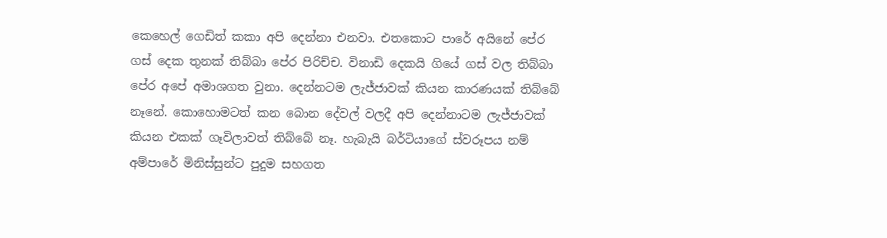කෙහෙල් ගෙඩිත් කකා අපි දෙන්නා එනවා. එතකොට පාරේ අයිනේ පේර ගස් දෙක තුනක් තිබ්බා පේර පිරිච්ච. විනාඩි දෙකයි ගියේ ගස් වල තිබ්බා පේර අපේ අමාශගත වුනා. දෙන්නටම ලැජ්ජාවක් කියන කාරණයක් තිබ්බේ නෑනේ. කොහොමටත් කන බොන දේවල් වලදී අපි දෙන්නාටම ලැජ්ජාවක් කියන එකක් ගෑවිලාවත් තිබ්බේ නෑ. හැබැයි බර්ටියාගේ ස්වරූපය නම් අම්පාරේ මිනිස්සුන්ට පුදුම සහගත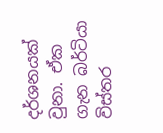දර්ශනයක් වුනා. ඒක ගැන බර්ටියා විස්තර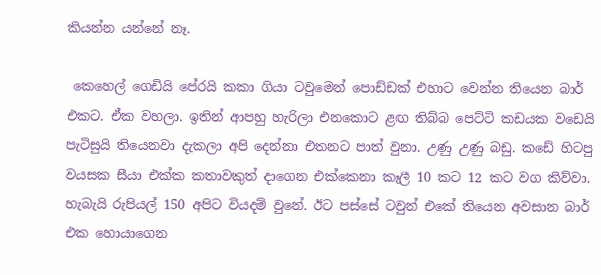කියන්න යන්නේ නෑ.

 කෙහෙල් ගෙඩියි පේරයි කකා ගියා ටවුමෙන් පොඩ්ඩක් එහාට වෙන්න තියෙන බාර් එකට. ඒක වහලා. ඉතින් ආපහු හැරිලා එනකොට ළඟ තිබ්බ පෙට්ටි කඩයක වඩෙයි පැටිසුයි තියෙනවා දැකලා අපි දෙන්නා එතනට පාත් වුනා. උණු උණු බඩු. කඩේ හිටපු වයසක සීයා එක්ක කතාවකුත් දාගෙන එක්කෙනා කෑලී 10 කට 12 කට වග කිව්වා. හැබැයි රුපියල් 150 අපිට වියදම් වුනේ. ඊට පස්සේ ටවුන් එකේ තියෙන අවසාන බාර් එක හොයාගෙන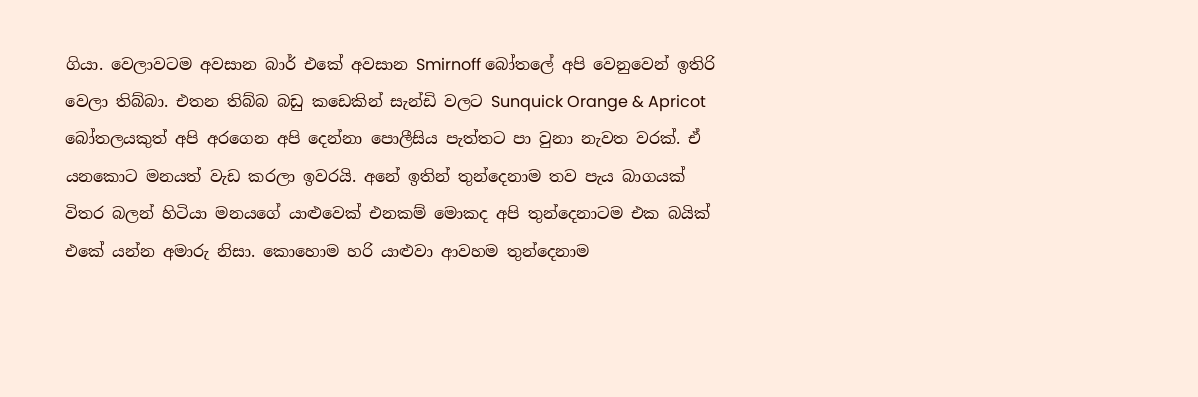ගියා. වෙලාවටම අවසාන බාර් එකේ අවසාන Smirnoff බෝතලේ අපි වෙනුවෙන් ඉතිරි වෙලා තිබ්බා. එතන තිබ්බ බඩු කඩෙකින් සැන්ඩි වලට Sunquick Orange & Apricot බෝතලයකුත් අපි අරගෙන අපි දෙන්නා පොලීසිය පැත්තට පා වුනා නැවත වරක්. ඒ යනකොට මනයත් වැඩ කරලා ඉවරයි. අනේ ඉතින් තුන්දෙනාම තව පැය බාගයක් විතර බලන් හිටියා මනයගේ යාළුවෙක් එනකම් මොකද අපි තුන්දෙනාටම එක බයික් එකේ යන්න අමාරු නිසා. කොහොම හරි යාළුවා ආවහම තුන්දෙනාම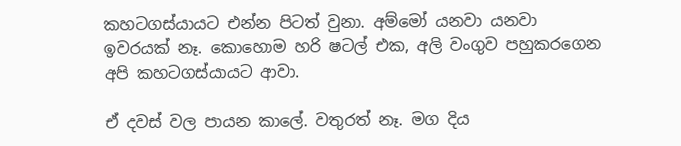කහටගස්යායට එන්න පිටත් වුනා. අම්මෝ යනවා යනවා ඉවරයක් නෑ. කොහොම හරි ෂටල් එක, අලි වංගුව පහුකරගෙන අපි කහටගස්යායට ආවා.

ඒ දවස් වල පායන කාලේ. වතුරත් නෑ. මග දිය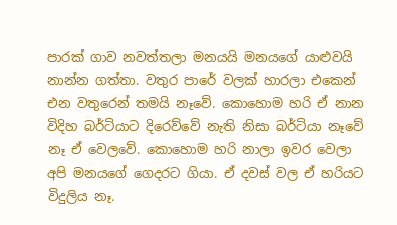පාරක් ගාව නවත්තලා මනයයි මනයගේ යාළුවයි නාන්න ගත්තා. වතුර පාරේ වලක් හාරලා එකෙන් එන වතුරෙන් තමයි නෑවේ‍. කොහොම හරි ඒ නාන විදිහ බර්ටියාට දිරෙව්වේ නැති නිසා බර්ටියා නෑවේ නෑ ඒ වෙලවේ‍. කොහොම හරි නාලා ඉවර වෙලා අපි මනයගේ ගෙදරට ගියා. ඒ දවස් වල ඒ හරියට විදුලිය නෑ‍.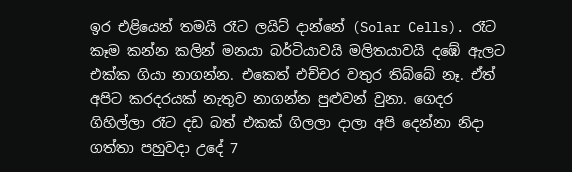ඉර එළියෙන් තමයි රෑට ලයිට් දාන්නේ (Solar Cells). රෑට කෑම කන්න කලින් මනයා බර්ටියාවයි මලිතයාවයි ‍දඹේ ඇලට එක්ක ගියා නාගන්න. එකෙත් එච්චර වතුර තිබ්බේ නෑ. ඒත් අපිට කරදරයක් නැතුව නාගන්න පුළුවන් වුනා. ගෙදර ගිහිල්ලා රෑට දඩ බත් එකක් ගිලලා දාලා අපි දෙන්නා නිදා ගත්තා පහුවදා උදේ 7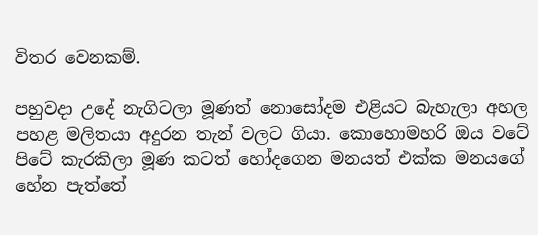විතර වෙනකම්.

පහුවදා උදේ නැගිටලා මූණත් නොසෝදම එළියට බැහැලා අහල පහළ මලිතයා අදුරන තැන් වලට ගියා. කොහොමහරි ඔය වටේ පිටේ කැරකිලා මූණ කටත් හෝදගෙන මනයත් එක්ක මනයගේ හේන පැත්තේ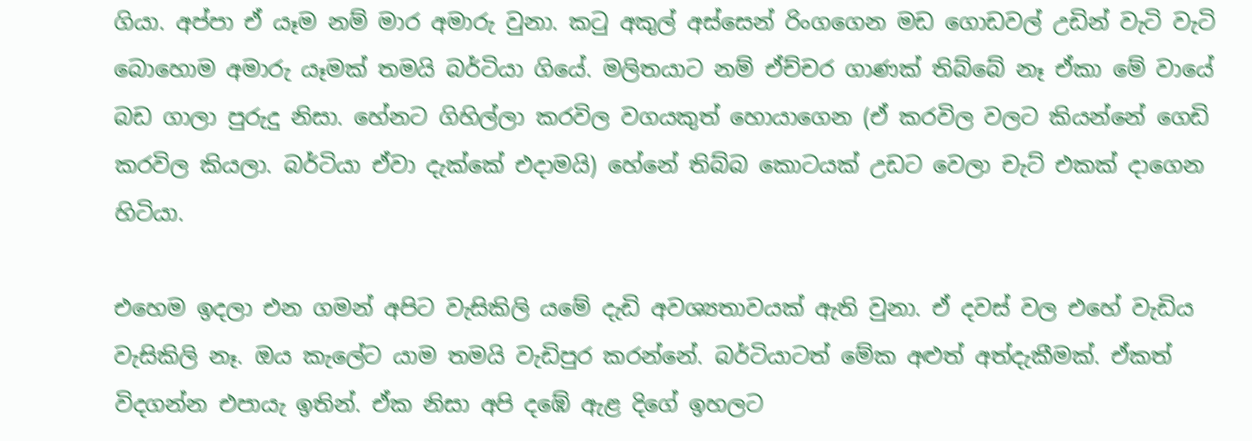ගියා. අප්පා ඒ යෑම නම් මාර අමාරු වුනා. කටු අකුල් අස්සෙන් රිංගගෙන මඩ ගොඩවල් උඩින් වැටි වැටි බොහොම අමාරු යෑමක් තමයි බර්ටියා ගියේ. මලිතයාට නම් ඒච්චර ගාණක් තිබ්බේ නෑ ඒකා මේ වායේ බඩ ගාලා පුරුදු නිසා. හේනට ගිහිල්ලා කරවිල වගයකුත් හොයාගෙන (ඒ කරවිල වලට කියන්නේ ගෙඩි කරවිල කියලා. බර්ටියා ඒවා දැක්කේ එදාමයි) හේනේ තිබ්බ කොටයක් උඩට වෙලා චැට් එකක් දාගෙන හිටියා.

එහෙම ඉදලා එන ගමන් අපිට වැසිකිලි යමේ දැඩි අවශ්‍යතාවයක් ඇති වුනා. ඒ දවස් වල එහේ වැඩිය වැසිකිලි නෑ. ඔය කැලේට යාම තමයි වැඩිපුර කරන්නේ. බර්ටියාටත් මේක අළුත් අත්දැකීමක්. ඒකත් විදගන්න එපායැ ඉතින්. ඒක නිසා අපි දඹේ ඇළ දිගේ ඉහලට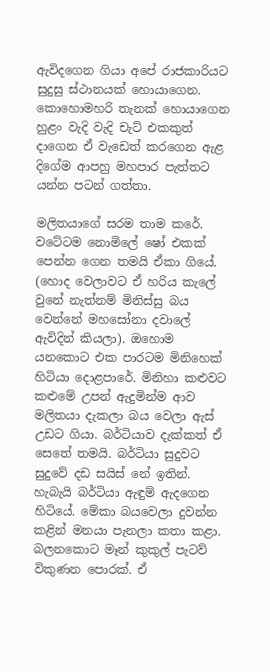ඇවිදගෙන ගියා අපේ රාජකාරියට සුදුසු ස්ථානයක් හොයාගෙන. කොහොමහරි තැනක් හොයාගෙන හුළං වැදි වැදි චැට් එකකුත් දාගෙන ඒ වැඩෙත් කරගෙන ඇළ දිගේම ආපහු මහපාර පැත්තට යන්න පටන් ගත්තා.

මලිතයාගේ සරම තාම කරේ. වටේටම නොමිලේ ෂෝ එකක් පෙන්න ගෙන තමයි ඒකා ගියේ. (හොද වෙලාවට ඒ හරිය කැලේ වුනේ නැත්නම් මිනිස්සු බය වෙන්නේ මහසෝනා දවාලේ ඇවිදින් කියලා). ඔහොම යනකොට එක පාරටම මිනිහෙක් හිටියා දොළපාරේ. මිනිහා කළුවට කළුමේ උපන් ඇදුමින්ම ආව මලිතයා දැකලා බය වෙලා ඇස් උඩට ගියා. බර්ටියාව දැක්කත් ඒ සෙතේ තමයි. බර්ටියා සුදුවට සුදුවේ දඩ සයිස් නේ ඉතින්. හැබැයි බර්ටියා ඇඳුම් ඇදගෙන හිටියේ. මේකා බයවෙලා දුවන්න කළින් මනයා පැනලා කතා කළා. බලනකොට මෑන් කුකුල් පැටව් විකුණන පොරක්. ඒ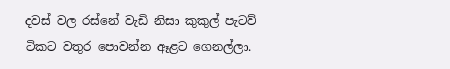දවස් වල රස්නේ වැඩි නිසා කුකුල් පැටව් ටිකට වතුර පොවන්න ඈළට ගෙනල්ලා.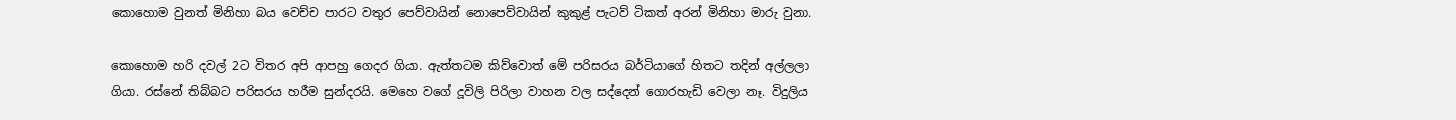කොහොම වුනත් මිනිහා බය වෙච්ච පාරට වතුර පෙව්වායින් ‍නොපෙව්වායින් කුකුළ් පැටව් ටිකත් අරන් මිනිහා මාරු වුනා.

කොහොම හරි දවල් 2ට විතර අපි ආපහු ගෙදර ගියා. ඇත්තටම කි‍ව්වොත් මේ පරිසරය බර්ටියාගේ හිතට තදින් අල්ලලා ගියා. රස්නේ තිබ්බට පරිසරය හරීම සුන්දරයි. මෙහෙ වගේ දූවිලි පිරිලා වාහන වල සද්දෙන් ගොරහැඩි වෙලා නෑ. විදුලිය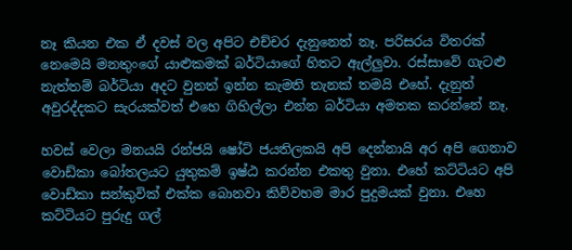නෑ කියන එක ඒ දවස් වල අපිට එච්චර දැනුනෙත් නෑ. පරිසරය විතරක් නෙමෙයි මනතුංග‍ේ යාළුකමක් බර්ටියාගේ හිතට ඇල්ලුවා. රස්සාවේ ගැටළු නැත්තම් බර්ටියා අදට වුනත් ඉන්න කැමති තැනක් තමයි එහේ. දැනුත් අවුරද්දකට සැරයක්වත් එහෙ ගිහිල්ලා එන්න බර්ටියා අමතක කරන්නේ නෑ.

හවස් වෙලා මනයයි රන්ජයි ෂෝට් ජයතිලකයි අපි දෙන්නායි අර අපි ගෙනාව වොඩ්කා බෝතලයට යුතුකම් ඉෂ්ඨ කරන්න එකතු වුනා. එහේ කට්ටියට අපි වොඩ්කා සන්කුවික් එක්ක බොනවා කිව්වහම මාර පුදුමයක් වුනා. එහෙ කට්ටියට පුරුදු ගල්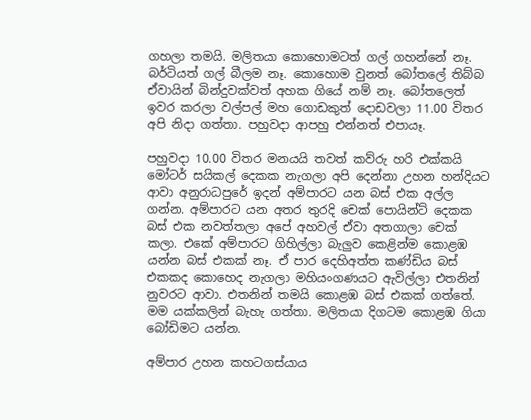ගහලා තමයි. මලිතයා කොහොමටත් ගල් ගහන්නේ නෑ. බර්ටියත් ගල් බීලම නෑ. කොහොම වුනත් බෝතලේ තිබ්බ ඒවායින් බින්දුවක්වත් අහක ගියේ නම් නෑ. බෝතලෙත් ඉවර කරලා වල්පල් මහ ගොඩකුත් දොඩවලා 11.00 විතර අපි නිදා ගත්තා. පහුවදා ආපහු එන්නත් එපායෑ.

පහුවදා 10.00 විතර මනයයි තවත් කව්රු හරි එක්කයි මෝටර් සයිකල් දෙකක නැගලා අපි දෙන්නා උහන හන්දියට ආවා අනුරාධපුරේ ඉදන් අම්පාරට යන බස් එක අල්ල ගන්න. අම්පාරට යන අතර තුරදි චෙක් පොයින්ට් දෙකක බස් එක නවත්තලා අපේ අහවල් ඒවා අතගාලා චෙක් කලා. එකේ අම්පාරට ගිහිල්ලා බැලුව කෙළින්ම කොළඹ යන්න බස් එකක් නෑ. ඒ පාර දෙහිඅත්ත කණ්ඩිය බස් එකකද කොහෙද නැගලා මහියංගණයට ඇවිල්ලා එතනින් නුවරට ආවා. එතනින් තමයි කොළඹ බස් එකක් ගත්තේ. මම යක්කලින් බැහැ ගත්තා. මලිතයා දිගටම කොළඹ ගියා බෝඩිමට යන්න.

අම්පාර උහන කහටගස්යාය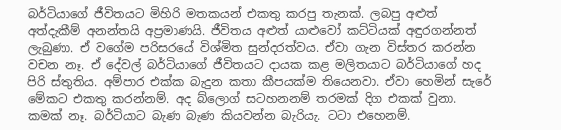බර්ටියාගේ ජීවිතයට මිහිරි මතකයන් එකතු කරපු තැනක්. ලබපු අළුත් අත්දැකීම් අනන්තයි අප්‍රමාණයි. ජීවිතය අළුත් යා‍ළුවෝ කට්ටියක් අඳුරගන්නත් ලැබුණා. ඒ වගේම පරිසරයේ විශ්මිත සුන්දරත්වය. ඒවා ගැන විස්තර කරන්න වචන නෑ. ඒ දේවල් බර්ටියාගේ ජීවිතයට දායක කළ මලිතයාට බර්ටියාගේ හද පිරි ස්තුතිය‍. අම්පාර එක්ක බැදුන කතා කීපයක්ම තියෙනවා. ඒවා හෙමින් සැරේ මේකට එකතු කරන්නම්. අද බ්ලොග් සටහනනම් තරමක් දිග එකක් වුනා. කමක් නෑ. බර්ටියාට බැණ බැණ කියවන්න බැරියැ. ටටා එහෙනම්.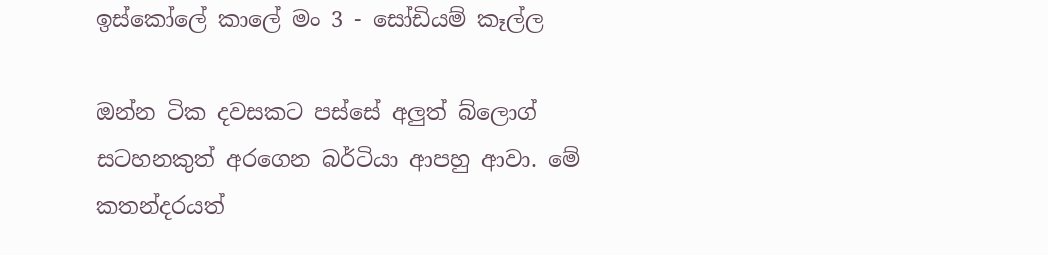ඉස්කෝලේ කාලේ මං 3 - සෝඩියම් කෑල්ල

ඔන්න ටික දවසකට පස්සේ අලුත් බ්ලොග් සටහනකුත් අරගෙන බර්ටියා ආපහු ආවා. මේ කතන්දරයත්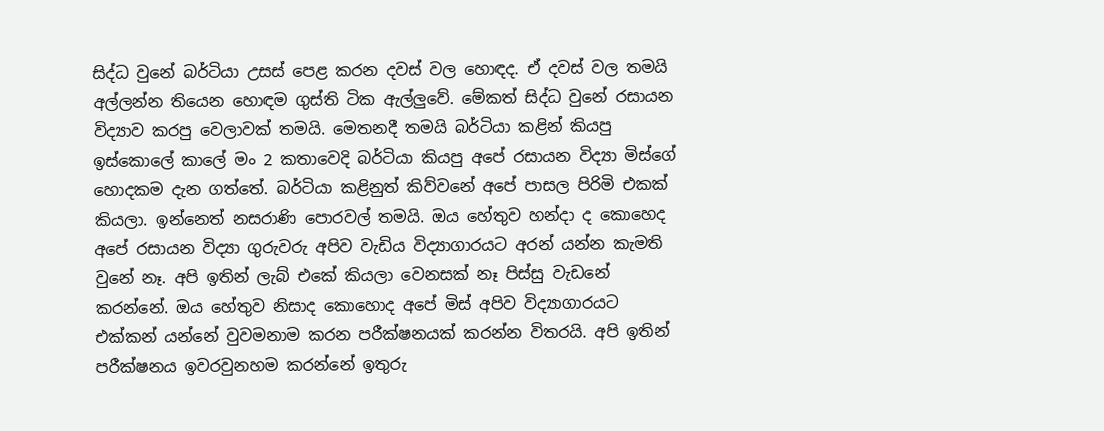සිද්ධ වුනේ බර්ටියා උසස් පෙළ කරන දවස් වල හොඳද. ඒ දවස් වල තමයි අල්ලන්න තියෙන හොඳම ගුස්ති ටික ඇල්ලුවේ. මේකත් සිද්ධ වුනේ රසායන විද්‍යාව කරපු වෙලාවක් තමයි. මෙතනදී තමයි බර්ටියා කළින් කියපු ඉස්කොලේ කාලේ මං 2 කතාවෙදි බර්ටියා කියපු අපේ රසායන විද්‍යා මිස්ගේ හොදකම දැන ගත්තේ. බර්ටියා කළිනුත් කිව්වනේ අපේ පාසල පිරිමි එකක් කියලා. ඉන්නෙත් නසරාණි පොරවල් තමයි. ඔය හේතුව හන්දා ද කොහෙද අපේ රසායන විද්‍යා ‍ගුරුවරු අපිව වැඩිය විද්‍යාගාරයට අරන් යන්න කැමති වුනේ නෑ. අපි ඉතින් ලැබ් එකේ කියලා වෙනසක් නෑ පිස්සු වැඩනේ කරන්නේ. ඔය හේතුව නිසාද කොහොද අපේ මිස් අපිව විද්‍යාගාරයට එක්කන් යන්නේ වුවමනාම කරන පරීක්ෂනයක් කරන්න විතරයි. අපි ඉතින් පරීක්ෂනය ඉවරවුනහම කරන්නේ ඉතුරු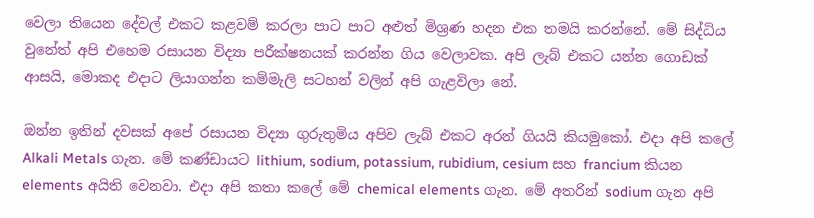වෙලා තියෙන දේවල් එකට කළවම් කරලා පාට පාට අළුත් මිශ්‍රණ හදන එක තමයි කරන්නේ. මේ සිද්ධිය වුනේත් අපි එහෙම රසායන විද්‍යා පරීක්ෂනයක් කරන්න ගිය වෙලාවක. අපි ලැබ් එකට යන්න ගොඩක් ආසයි, මොකද එදාට ‍ලියාගන්න කම්මැලි සටහන් වලින් අපි ගැළවිලා‍ නේ.

ඔන්න ඉතින් දවසක් අපේ රසායන විද්‍යා ගුරුතුමිය අපිව ලැබ් එකට අරන් ගියයි කියමුකෝ. එදා අපි කලේ Alkali Metals ගැන‍. මේ කණ්ඩායට lithium, sodium, potassium, rubidium, cesium සහ francium කියන elements අයිති වෙනවා. එදා අපි කතා කලේ මේ chemical elements ගැන. මේ අතරින් sodium ගැන අපි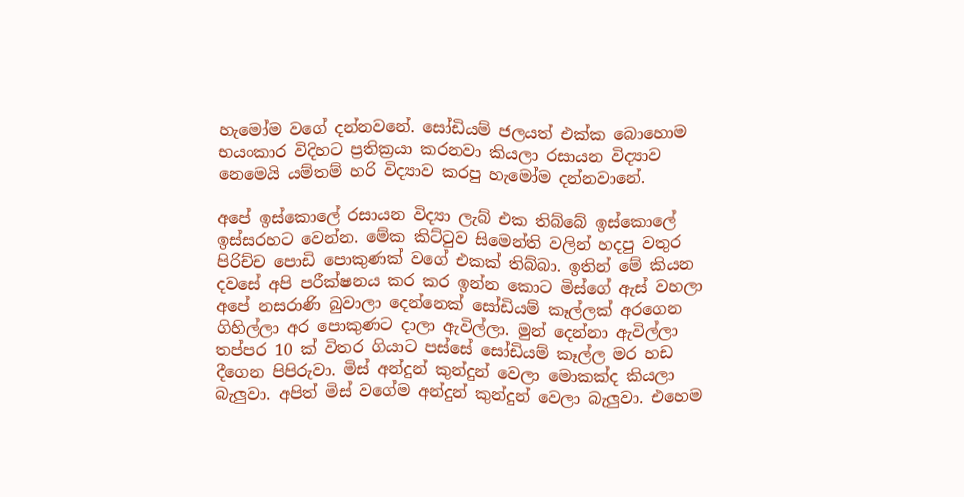හැමෝම වගේ දන්නවනේ. සෝඩියම් ජලයත් එක්ක බොහොම භයංකාර විදිහට ප්‍රතික්‍රයා කරනවා කියලා රසායන විද්‍යාව නෙමෙයි යම්තම් හරි විද්‍යාව කරපු හැමෝම දන්නවානේ.

අපේ ඉස්කොලේ රසායන විද්‍යා ලැබ් එක තිබ්බේ ඉස්කොලේ ඉස්සරහට වෙන්න. මේක කිට්ටුව සිමෙන්ති වලින් හදපු වතුර පිරිච්ච පොඩි පොකුණක් වගේ එකක් තිබ්බා. ඉතින් මේ කියන දවසේ අපි පරීක්ෂනය කර කර ඉන්න කොට මිස්ගේ ඇස් වහලා අපේ නසරාණි බුවාලා දෙන්නෙක් සෝඩියම් කෑල්ලක් අරගෙන ගිහිල්ලා අර පොකුණට දාලා ඇවිල්ලා. මුන් දෙන්නා ඇවිල්ලා තප්පර 10 ක් විතර ගියාට පස්සේ සෝඩියම් කෑල්ල මර හඩ දීගෙන පිපිරුවා. මිස් අන්දුන් කුන්දුන් වෙලා මොකක්ද කියලා බැලුවා. අපිත් මිස් වගේම අන්දුන් කුන්දුන් වෙලා බැලුවා. එහෙම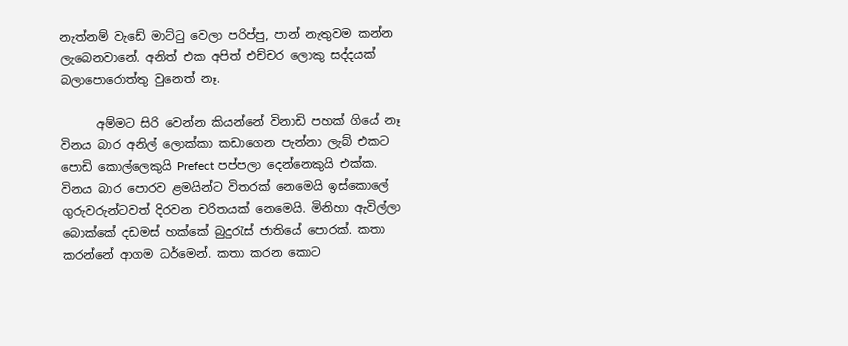නැත්නම් වැඩේ මාට්ටු වෙලා පරිප්පු, පාන් නැතුවම කන්න ලැබෙනවානේ. අනිත් එක අපිත් එච්චර ලොකු සද්දයක් බලාපොරොත්තු වුනෙත් නෑ.

      අම්මට සිරි වෙන්න කියන්නේ විනාඩි පහක් ගියේ නෑ විනය බාර අනිල් ලොක්කා කඩාගෙන පැන්නා ලැබ් එකට පොඩි ක‍ොල්ලෙකුයි Prefect පප්පලා දෙන්නෙකුයි එක්ක. විනය බාර පොරව ළමයින්ට විතරක් නෙමෙයි ඉස්කොලේ ගුරුවරුන්ටවත් දිරවන චරිතයක් නෙමෙයි. මිනිහා ඇවිල්ලා බොක්කේ දඩමස් හක්කේ බුදුරැස් ජාතියේ පොරක්. කතා කරන්නේ ආගම ධර්මෙන්. කතා කරන කොට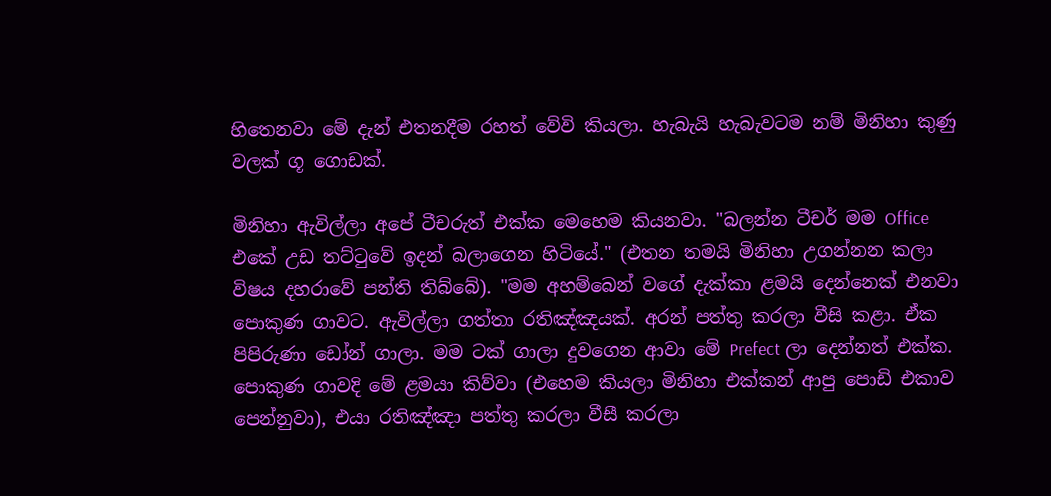හිතෙනවා මේ දැන් එතනදීම රහත් වේවි කියලා. හැබැයි හැබැවටම නම් මිනිහා කුණු වලක් ගූ ගොඩක්.

මිනිහා ඇවිල්ලා අපේ ටීචරුත් එක්ක මෙහෙම කියනවා. "බලන්න ටීචර් මම Office එකේ උඩ තට්ටුවේ ඉදන් බලාගෙන හිටියේ." (එතන තමයි මිනිහා උගන්නන කලා විෂය දහරාවේ පන්ති තිබ්බේ). "මම අහම්බෙන් වගේ දැක්කා ළමයි දෙන්නෙක් එනවා පොකුණ ගාවට. ඇවිල්ලා ගත්තා රතිඤ්ඤයක්. අරන් පත්තු කරලා වීසි කළා. ඒක පිපිරුණා ඩෝන් ගාලා. මම ටක් ගාලා දුවගෙන ආවා මේ Prefect ලා දෙන්නත් එක්ක. පොකුණ ගාවදි මේ ළමයා කිව්වා (එහෙම කියලා මිනිහා එක්කන් ආපු පොඩි එකාව පෙන්නුවා), එයා රතිඤ්ඤා පත්තු කරලා වීසී කරලා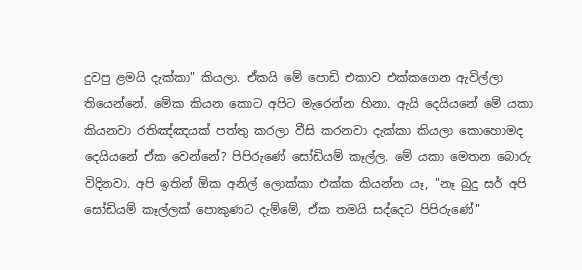දුවපු ළමයි දැක්කා" කියලා. ඒකයි මේ පොඩි එකාව එක්කගෙන ඇවිල්ලා තියෙන්නේ. මේක කියන කොට අපිට මැරෙන්න හිනා. ඇයි දෙයියනේ මේ යකා කියනවා රතිඤ්ඤයක් පත්තු කරලා වීසි කරනවා දැක්කා කියලා‍ කොහොමද දෙයියනේ ඒක වෙන්නේ? පිපිරුණේ සෝඩියම් කෑල්ල. මේ යකා මෙතන බොරු විදිනවා. අපි ඉතින් ඕක අනිල් ලොක්කා එක්ක කියන්න යෑ, "නෑ බුදු සර් අපි සෝඩියම් කෑල්ලක් පොකුණට දැම්මේ, ඒක තමයි සද්දෙට පිපිරුණේ"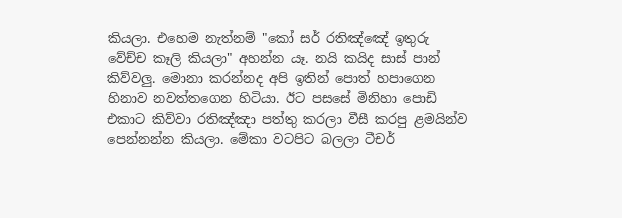කියලා. එහෙම නැත්නම් "කෝ සර් රතිඤ්ඤේ ඉතුරු වේච්ච කෑලි කියලා" අහන්න යෑ. නයි කයිද සාස් පාන් කිව්වලු. මොනා කරන්නද අපි ඉතින් පොත් හපාගෙන හිනාව නවත්තගෙන හිටියා. ඊට පසසේ මිනිහා පොඩි එකාට කිව්වා රතිඤ්ඤා පත්තු කරලා වීසී කරපු ළමයින්ව පෙන්නන්න කියලා. මේකා වටපිට බලලා ටීචර්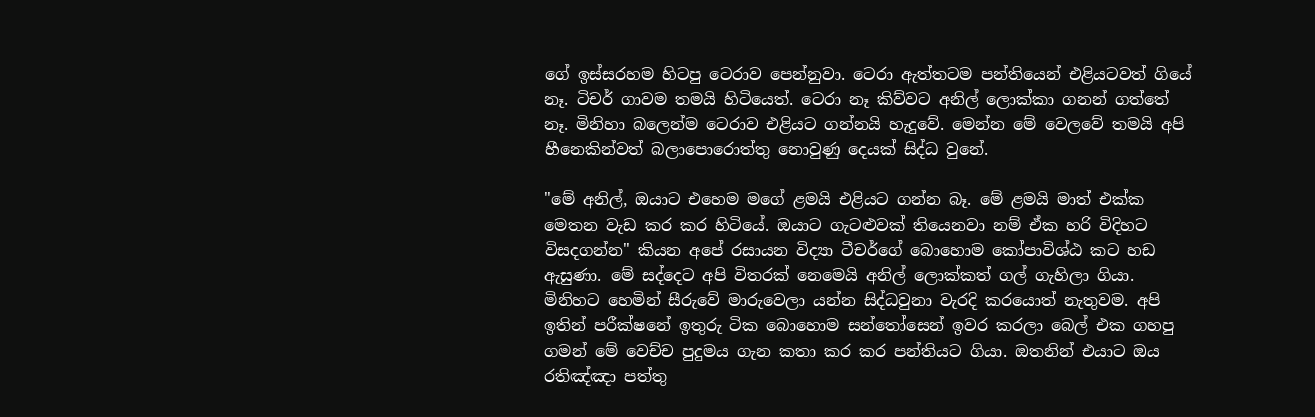ගේ ඉස්සරහම හිටපු ටෙරාව පෙන්නුවා‍. ටෙරා ඇත්තටම පන්තියෙන් එළියටවත් ගියේ නෑ. ටිචර් ගාවම තමයි හිටියෙත්. ටෙරා නෑ කිව්වට අනිල් ලොක්කා ගනන් ගත්තේ නෑ. මිනිහා බලෙන්ම ටෙරාව එළියට ගන්නයි හැදුවේ. මෙන්න මේ වෙලවේ තමයි අපි හීනෙකින්වත් බලාපොරොත්තු නොවුණු දෙයක් සිද්ධ වුනේ.

"මේ අනිල්, ඔයාට එහෙම මගේ ළමයි එළියට ගන්න බෑ. මේ ළමයි මාත් එක්ක මෙතන වැඩ කර කර හිටියේ. ඔයාට ගැටළුවක් තියෙනවා නම් ඒක හරි විදිහට විසදගන්න" කියන අපේ රසායන විද්‍යා ටීචර්ගේ බොහොම කෝපාවිශ්ඨ කට හඩ ඇසුණා. මේ සද්දෙට අපි විතරක් නෙමෙයි අනිල් ලොක්කත් ගල් ගැහිලා ගියා. මිනිහට හෙමින් සීරුවේ මාරුවෙලා යන්න සිද්ධවුනා වැරදි ක‍රයොත් නැතුවම. අපි ඉතින් පරීක්ෂනේ ඉතුරු ටික බොහොම සන්තෝසෙන් ඉවර කරලා බෙල් එක ගහපු ගමන් මේ වෙච්ච පුදුමය ගැන කතා කර කර පන්තියට ගියා. ඔතනින් එයාට ඔය රතිඤ්ඤා පත්තු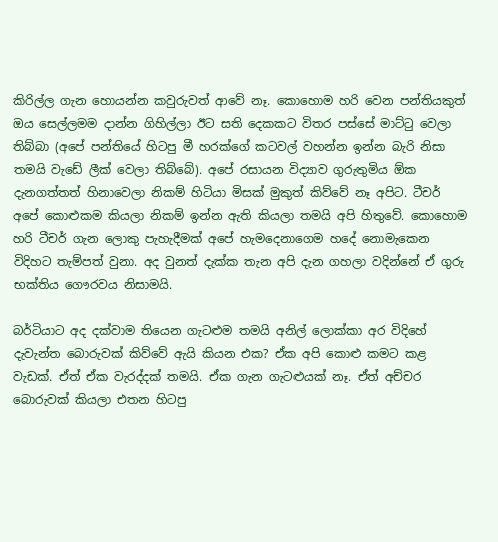කිරිල්ල ගැන හොයන්න කවුරුවත් ‍ආවේ නෑ. කොහොම හරි වෙන පන්තියකුත් ඔය සෙල්ලමම දාන්න ගිහිල්ලා ඊට සති දෙකකට විතර පස්සේ මාට්ටු වෙලා තිබ්බා (අපේ පන්තියේ හිටපු මී හරක්ගේ කටවල් වහන්න ඉන්න බැරි නිසා තමයි වැඩේ ලීක් වෙලා තිබ්බේ). අපේ රසායන විද්‍යාව ගුරුතුමිය ඕක දැනගත්තත් හිනාවෙලා නිකම් හිටියා මිසක් මුකුත් කිව්වේ නෑ අපිට. ටීචර් අපේ කොළුකම කියලා නිකම් ඉන්න ඇති කියලා තමයි අපි හිතුවේ. කොහොම හරි ටීචර් ගැන ලොකු පැහැදීමක් අපේ හැමදෙනාගෙම හදේ නොමැකෙන විදිහට තැම්පත් වුනා. අද වුනත් දැක්ක තැන අපි දැන ගහලා වදින්නේ ඒ ගුරු භක්තිය ගෞරවය නිසාමයි.

බර්ටියාට අද දක්වාම තියෙන ගැටළුම තමයි අනිල් ලොක්කා අර විදිහේ දැවැන්ත බොරුවක් කිව්වේ ඇයි කියන එක? ඒක අපි කොළු කමට කළ වැඩක්. ඒත් ඒක වැරද්දක් තමයි. ඒක ගැන ගැටළුයක් නෑ. ඒත් අච්චර බොරුවක් කියලා එතන හිටපු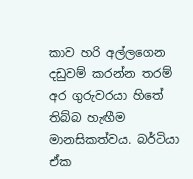කාව හරි අල්ලගෙන දඩුවම් කරන්න තරම් අර ගුරුවරයා හිතේ තිබ්බ හැඟීම මානසිකත්වය. බර්ටියා ඒක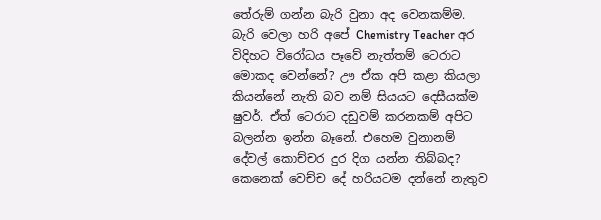තේරුම් ගන්න බැරි වුනා අද වෙනකම්ම. බැරි වෙලා හරි අපේ Chemistry Teacher අර විදිහට විරෝධය පෑවේ නැත්තම් ටෙරාට මොකද වෙන්නේ? ඌ ඒක අපි කළා කියලා කියන්නේ නැති බව නම් සියයට දෙසීයක්ම ෂුවර්. ඒත් ටෙරාට දඩුවම් කරනකම් අපිට බලන්න ඉන්න බෑනේ. එහෙම වුනානම් දේවල් කොච්චර දුර දිග යන්න තිබ්බද? කෙනෙක් වෙච්ච දේ හරියටම දන්නේ නැතුව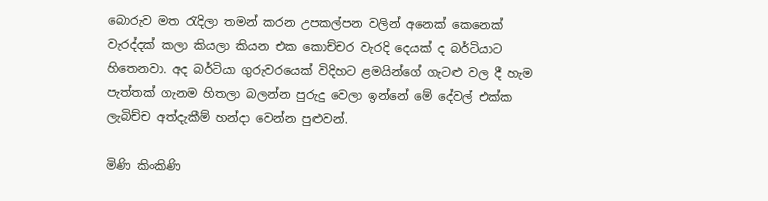බොරුව මත රැදිලා තමන් කරන උපකල්පන වලින් අනෙක් කෙනෙක් වැරද්දක් කලා කියලා කියන එක කොච්චර වැරදි දෙයක් ද බර්ටියාට හිතෙනවා. අද බර්ටියා ගුරුවරයෙක් විදිහට ළමයින්ගේ ගැටළු වල දී හැම පැත්තක් ගැනම හිතලා බලන්න පුරුදු වෙලා ඉන්නේ මේ දේවල් එක්ක ලැබිච්ච අත්දැකීම් හන්දා වෙන්න පුළුවන්.

මිණි කිංකිණි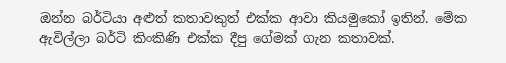ඔන්න බර්ටියා අළුත් කතාවකුත් එක්ක ආවා කියමුකෝ ඉතින්. මේක ඇවිල්ලා බර්ටි කිංකිණි එක්ක දීපු ගේමක් ගැන කතාවක්.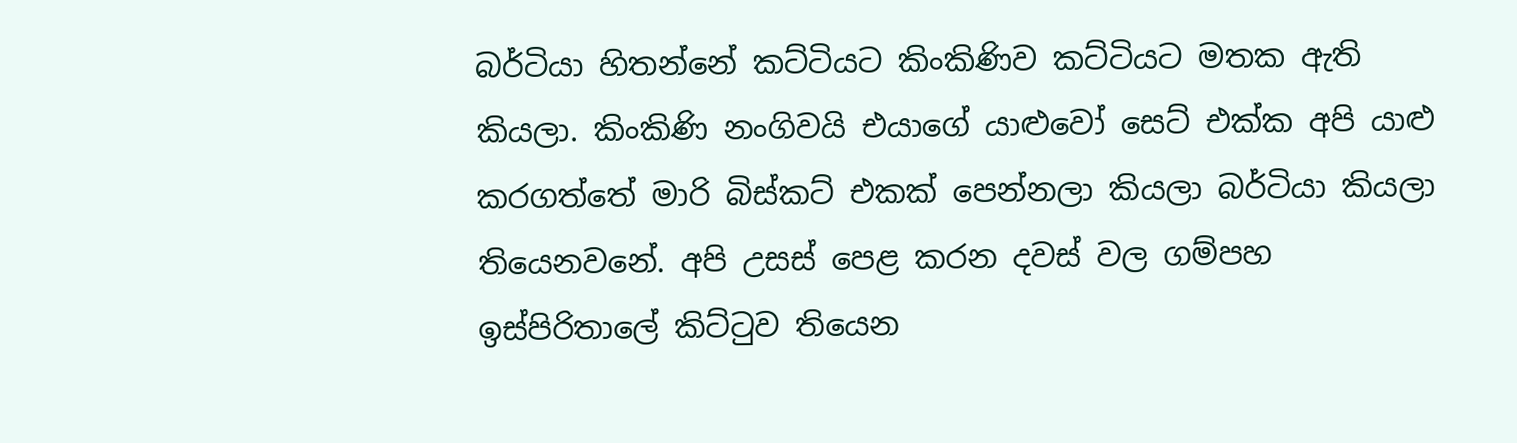බර්ටියා හිතන්නේ කට්ටියට කිංකිණිව කට්ටියට මතක ඇති කියලා. කිංකිණි නංගිවයි එයාගේ යාළු‍වෝ සෙට් එක්ක අපි යාළු කරගත්තේ මාරි බිස්කට් එකක් පෙන්නලා කියලා බර්ටියා කියලා තියෙනවනේ. අපි උසස් පෙළ කරන දවස් වල ගම්පහ ඉස්පිරිතාලේ කිට්ටුව තියෙන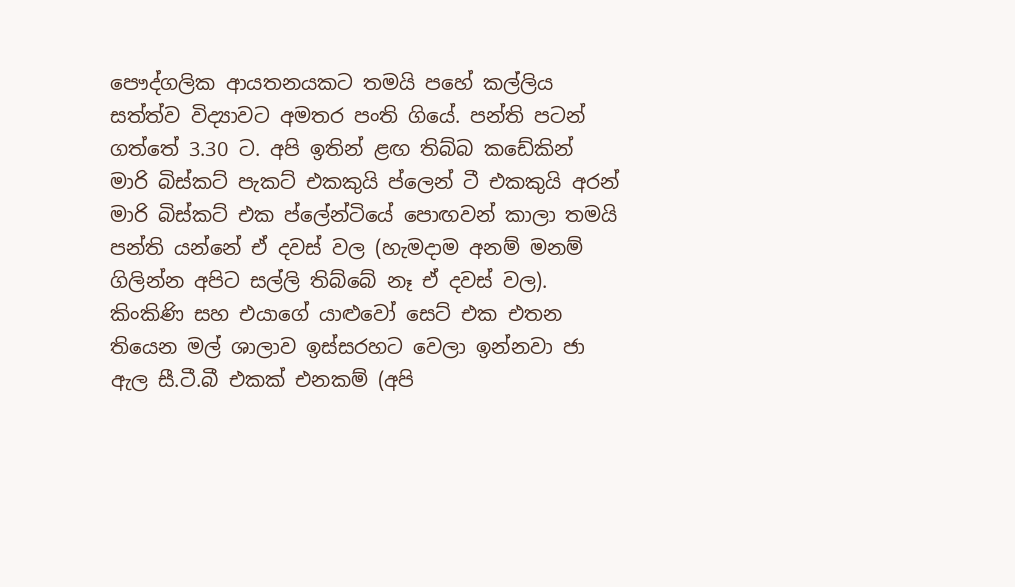පෞද්ගලික ආයතනයකට තමයි පහේ කල්ලිය සත්ත්ව විද්‍යාවට අමතර පංති ගියේ. පන්ති පටන් ගත්තේ 3.30 ට. අපි ඉතින් ළඟ තිබ්බ කඩේකින් මාරි බිස්කට් පැකට් එකකුයි ප්ලෙන් ටී එකකුයි අරන් මාරි බිස්කට් එක ප්ලේන්ටියේ පොඟවන් කාලා තමයි පන්ති යන්නේ ඒ දවස් වල (හැමදාම අනම් මනම් ගිලින්න අපිට සල්ලි තිබ්බේ නෑ ඒ දවස් වල). කිංකිණි සහ එයාගේ යාළුවෝ සෙට් එක එතන තියෙන මල් ශාලාව ඉස්සරහට වෙලා ඉන්නවා ජා ඇල සී.ටී.බී එකක් එනකම් (අපි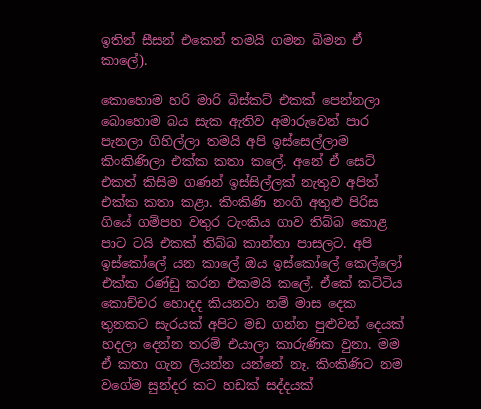ඉතින් සීසන් එකෙන් තමයි ගමන බිමන ඒ කාලේ).

කොහොම හරි මාරි බිස්කට් එකක් පෙන්නලා බොහොම බය සැක ඇතිව අමාරුවෙන් පාර පැනලා ගිහිල්ලා තමයි අපි ඉස්සෙල්ලාම කිංකිණිලා එක්ක කතා ‍කලේ. අනේ ඒ සෙට් එකත් කිසිම ගණන් ඉස්සිල්ලක් නැතුව අපිත් එක්ක කතා කළා. කිංකිණි නංගි අතුළු පිරිස ගියේ ගම්පහ වතුර ටැංකිය ගාව තිබ්බ කොළ පාට ටයි එකක් තිබ්බ කාන්තා පාසලට. අපි ඉස්කෝලේ යන කාලේ ඔය ඉස්කෝලේ කෙල්ලෝ එක්ක රණ්ඩු කරන එකමයි ‍කලේ. ඒකේ කට්ටිය කොච්චර හොදද කියනවා නම් මාස දෙක තුනකට සැරයක් අපිට මඩ ගන්න පුළුවන් දෙයක් හදලා දෙන්න තරම් එයාලා කාරුණික වුනා. මම ඒ කතා ගැන ලියන්න යන්නේ නෑ. කිංකිණිට නම වගේම සුන්දර කට හඩක් සද්දයක්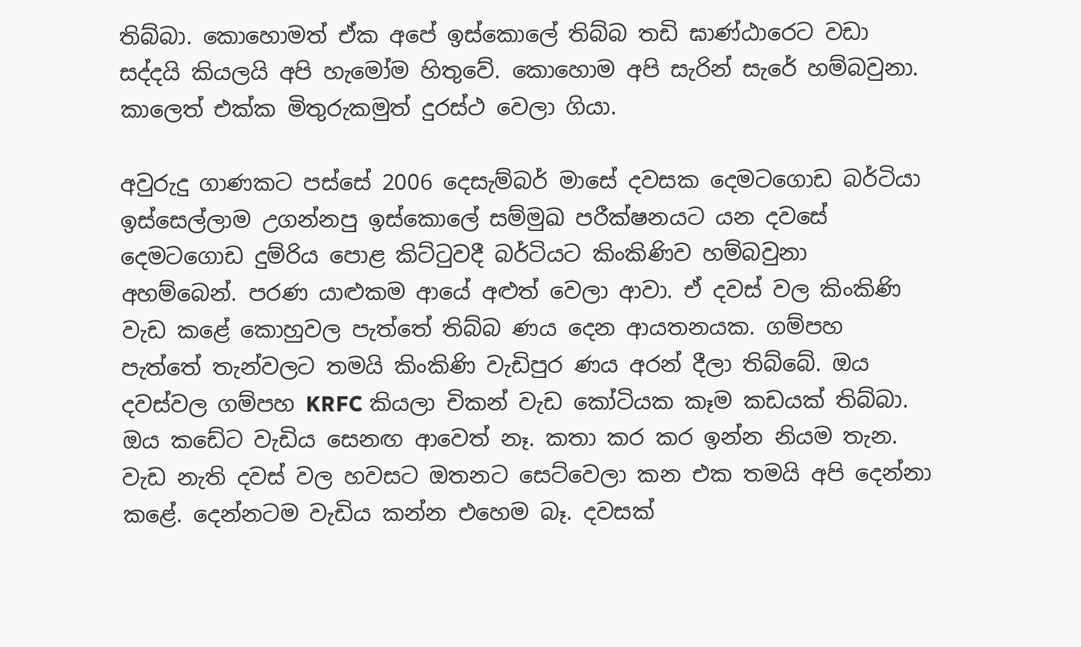තිබ්බා. කොහොමත් ඒක අපේ ඉස්කොලේ තිබ්බ තඩි ඝාණ්ඨාරෙට වඩා සද්දයි කියලයි අපි ‍හැමෝම හිතුවේ. කොහොම අපි සැරින් සැරේ හම්බවුනා. කාලෙත් එක්ක මිතුරුකමුත් දුරස්ථ වෙලා ගියා.

අවුරුදු ගාණකට පස්සේ 2006 දෙසැම්බර් මාසේ දවසක දෙමටගොඩ බර්ටියා ඉස්සෙල්ලාම උගන්නපු ඉස්කොලේ සම්මුඛ පරීක්ෂනයට යන දවසේ දෙමටගොඩ දුම්රිය පොළ කිට්ටුවදී බර්ටියට කිංකිණිව හම්බවුනා අහම්බෙන්. පරණ යාළුක‍ම ආයේ අළුත් වෙලා ආවා. ඒ දවස් වල කිංකිණි වැඩ කළේ කොහුවල පැත්තේ තිබ්බ ණය දෙන ආයතනයක. ගම්පහ පැත්තේ තැන්වලට තමයි කිංකිණි වැඩිපුර ණය අරන් දීලා තිබ්බේ. ඔය දවස්වල ගම්පහ KRFC කියලා චිකන් වැඩ කෝටියක කෑම කඩයක් තිබ්බා. ඔය ‍‍‍කඩේට වැඩිය සෙනඟ ආවෙත් නෑ. කතා කර කර ඉන්න නියම තැන. වැඩ නැති දවස් වල හවසට ඔතනට සෙට්වෙලා කන එක තමයි අපි දෙන්නා කළේ. දෙන්නටම වැඩිය කන්න එහෙම බෑ. දවසක්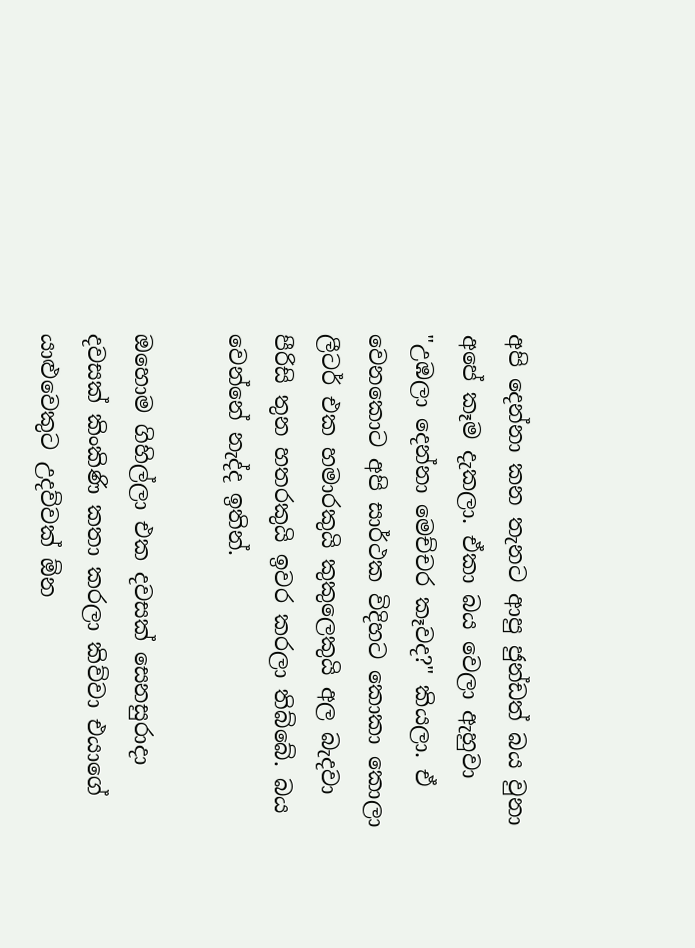අපි දෙන්නා කන තැනට ආපු ජුන්ඩත් බය වුනා අපේ කෑම දැකලා. ඒකා බය වෙලා ඇහුවා "උඹලා දෙන්නා මෙච්චර කෑවද?" කියලා. ඒ වෙනකොට අපි සාර්ථක විදිහට කොකා කොලා ලීටර් එක හමාරකුයි කුකුලෙකුයි අල බැදවා පීරිසි තුන හතරකුයි ඉවර කරලා තිබ්බේ. බය වෙන්නේ නැද්ද ඉතින්.

ඔහොම ගිහිල්ලා එක දවසක් සෙනසුරාදා දවසක් කිංකිණි කතා කරලා කිව්වා එයාගේ යාළුවෙකුට උදව්වක් ඕන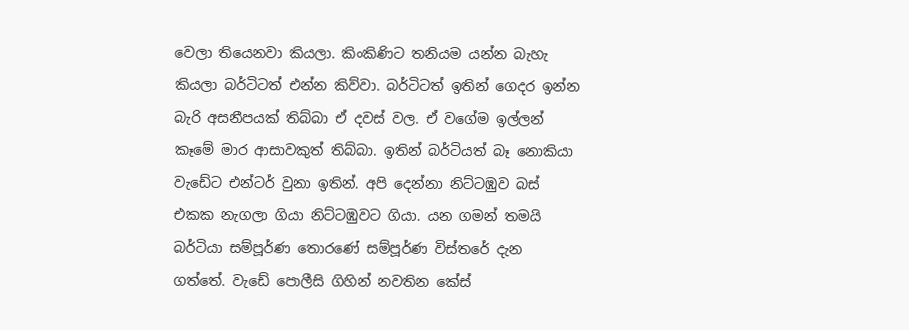වෙලා තියෙනවා කියලා. කිංකිණිට තනියම යන්න බැහැ කියලා බර්ටිටත් එන්න කිව්වා. බර්ටිටත් ඉතින් ගෙදර ඉන්න බැරි අසනීපයක් තිබ්බා ඒ දවස් වල. ඒ වගේම ඉල්ලන් කෑමේ මාර ආසාවකුත් තිබ්බා. ඉතින් බර්ටියත් බෑ නොකියා වැඩේට එන්ටර් වුනා ඉතින්. අපි දෙන්නා නිට්ටඹුව බස් එකක නැගලා ගියා නිට්ටඹුවට ගියා. යන ගමන් තමයි බර්ටියා සම්පූර්ණ තොරණේ සම්පූර්ණ විස්තරේ දැන ගත්තේ. වැඩේ පොලීසි ගිහින් නවතින කේස්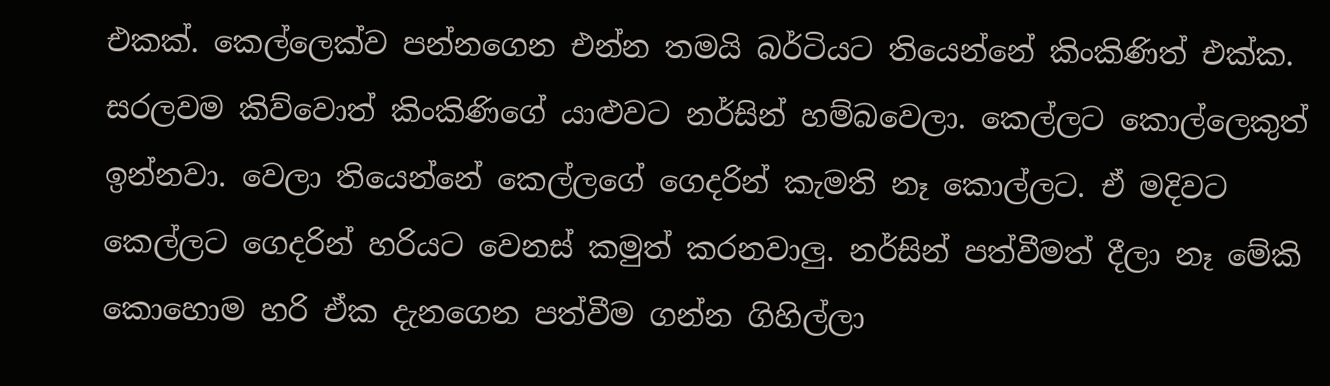එකක්. කෙල්ලෙක්ව පන්නගෙන එන්න තමයි බර්ටියට තියෙන්නේ කිංකිණිත් එක්ක. සරලවම කිව්වොත් කිංකිණිගේ යාළුවට නර්සින් හම්බවෙලා. කෙල්ලට කොල්ලෙකුත් ඉන්නවා. වෙලා තියෙන්නේ කෙල්ලගේ ගෙදරින් කැමති නෑ කොල්ලට. ඒ මදිවට කෙල්ලට ගෙදරින් ‍හරියට වෙනස් කමුත් කරනවාලු. නර්සින් පත්වීමත් දීලා නෑ මේකි කොහොම හරි ඒක දැනගෙන පත්වීම ගන්න ගිහිල්ලා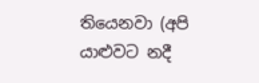තියෙනවා (අපි යාළුවට නදී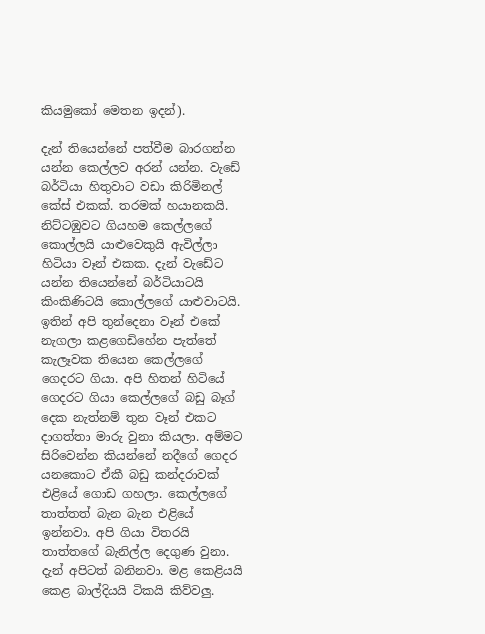කියමුකෝ මෙතන ඉදන්).

දැන් තියෙන්නේ පත්වීම බාරගන්න යන්න කෙල්ලව අරන් යන්න. වැඩේ බර්ටියා හිතුවාට වඩා කිරිමිනල් කේස් එකක්. තරමක් හයානකයි. නිට්ටඹුවට ගියහම කෙල්ලගේ කොල්ලයි යාළුවෙකුයි ඇවිල්ලා හිටියා වෑන් එකක. දැන් වැඩේට යන්න තියෙන්නේ බර්ටියාටයි කිංකිණිටයි කොල්ලගේ යාළුවාටයි. ඉතින් අපි තුන්දෙනා වෑන් එකේ නැගලා කළගෙඩිහේන පැත්තේ කැලෑවක තියෙන කෙල්ලගේ ගෙදරට ගියා. අපි හිතන් හිටියේ ගෙදරට ගියා කෙල්ලගේ බඩු බෑග් දෙක නැත්නම් තුන වෑන් එකට දාගත්තා මාරු වුනා කියලා. අම්මට සිරිවෙන්න කියන්නේ නදීගේ ගෙදර යනකොට ඒකී බඩු කන්දරාවක් එ‍ළිය‍ේ ගොඩ ගහලා. කෙල්ලගේ තාත්තත් බැන ‍බැන එළියේ ඉන්නවා. අපි ගියා විතරයි තාත්තගේ බැනිල්ල දෙගුණ වුනා. දැන් අපිටත් බනිනවා. මළ කෙළියයි කෙළ බාල්දියයි ටිකයි කිව්වලු.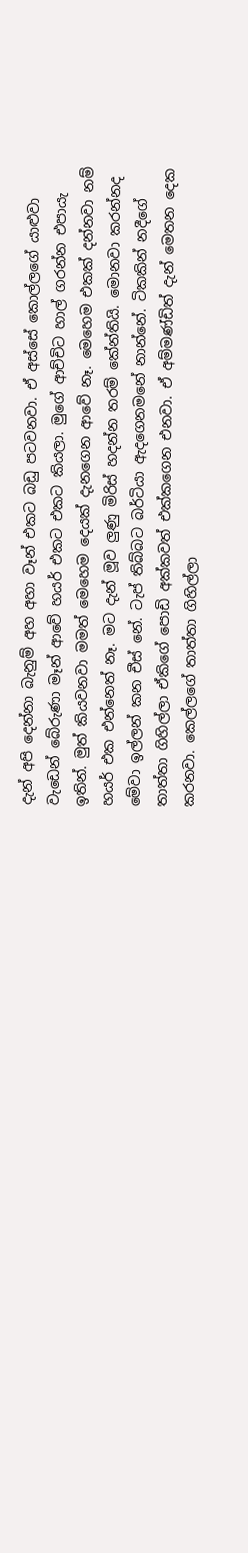දැන් අපි දෙන්නා බැනුම් අහ අහා වෑන් එ‍කට බඩු පටවනවා. ඒ අස්සේ කොල්ලගේ යාළුවා වැඩෙන් බේරුණා මෑන් ආවේ හයර් එකට එකට කියලා. මුගේ ආච්චිට හාල් ගරන්න එපායැ ඉතින්. මුත් කියවනවා මමත් මෙහෙම දෙයක් දැනගෙන ආවේ නෑ. මෙහෙම එකක් දන්නවා නම් හයර් එක එන්නෙත් නෑ. මට දැන් මූව ලුණු මිරිස් හදන්න තරම් කේන්තියි. මොනවා කරන්නද මේවා ඉල්ලන් කන චීස් නේ. ටැප් තිබ්බට බර්ටියා ඇදගෙනමනේ නාන්නේ. ටිකකින් නදීගේ තාත්තා ගිහිල්ලා ඒකිගේ පොඩි අක්කවත් එක්කගෙන එනවා. ඒ අම්මණ්ඩිත් දැන් මෙතන දෙක කරනවා. කෙල්ලගේ තාත්තා ගිහිල්ලා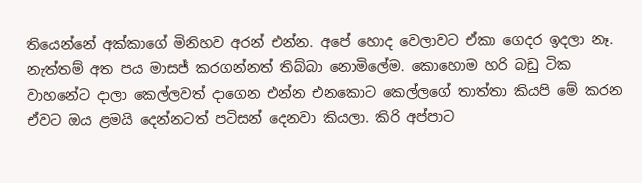තියෙන්නේ අක්කාගේ මිනිහව අරන් එන්න. අපේ හොද වෙලාවට ඒකා ගෙදර ඉදලා නෑ. නැත්තම් අත පය මාසජ් කරගන්නත් තිබ්බා නො‍මිලේම. කොහොම හරි බඩු ටික වාහනේට දාලා කෙල්ලවත් දාගෙන එන්න එනකොට කෙල්ලගේ තාත්තා කියපි මේ කරන ඒවට ඔය ළමයි දෙන්නටත් පටිසන් දෙනවා කියලා. කිරි අප්පාට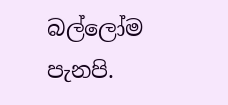බල්ලෝම පැනපි.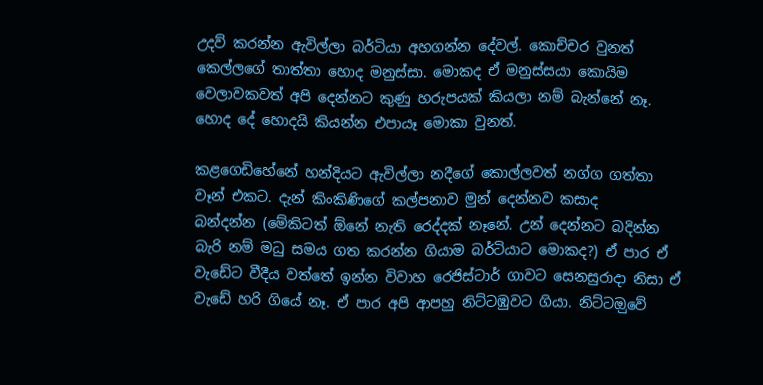උදව් කරන්න ඇවිල්ලා බර්ටියා අහගන්න දේවල්. කොච්චර වුනත් කෙල්‍ලගේ තාත්තා හොද මනුස්සා. මොකද ඒ මනුස්සයා කොයිම වෙලාවකවත් අපි දෙන්නට කුණු හරුපයක් කියලා නම් බැන්නේ නෑ. හොද දේ හොදයි කියන්න එපායෑ මොකා වුනත්.

ක‍ළගෙඩිහේනේ හන්දියට ඇවිල්ලා ‍නදීගේ කොල්ලවත් නග්ග ගත්තා වෑන් එකට. දැන් කිංකිණිගේ කල්පනාව මුන් දෙන්නව කසාද බන්දන්න ‍(මේකිටත් ඕනේ නැති රෙද්දක් නෑනේ. උන් දෙන්නට බදින්න බැරි නම් මධු සමය ගත කරන්න ගියාම බර්ටියාට මොකද?) ඒ පාර ඒ වැ‍ඩේට වීදීය වත්තේ ඉන්න විවාහ රෙජිස්ටාර් ගාවට සෙනසුරාදා නිසා ඒ වැඩේ හරි ගියේ නෑ. ඒ පාර අපි ආපහු නිට්ටඹුවට ගියා. නිට්ටඔුවේ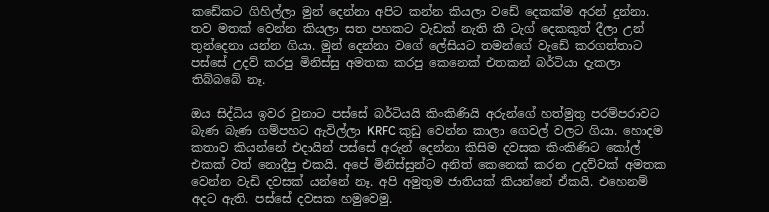කඩේකට ගිහිල්ලා මුන් දෙන්නා අපිට කන්න කියලා වඩේ දෙකක්ම අරන් දුන්නා. තව මතක් වෙන්න කියලා සත පහකට වැඩක් නැති කී ටැග් දෙකකුත් දීලා උන් තුන්දෙනා යන්න ගියා. මුන් දෙන්නා ‍වගේ ලේසියට තමන්ගේ වැඩේ කරගත්තාට පස්සේ උදව් කරපු මිනිස්සු අමතක කරපු කෙනෙක් එතකන් බර්ටියා දැකලා තිබ්බබේ නෑ.

ඔය සිද්ධිය ඉවර වුනාට පස්සේ බර්ටියයි කිංකිණියි අරුන්ගේ හත්මුතු පරම්පරාවට බැණ බැණ ගම්පහට ඇවිල්ලා KRFC කුඩු වෙන්න කාලා ගෙවල් වලට ගියා. හොදම කතාව කියන්නේ එදායින් පස්සේ අරුන් දෙන්නා කිසිම දවසක කිංකිණිට කෝල් එකක් වත් නොදීපු එකයි. අපේ මිනිස්සුන්ට අනිත් කෙනෙක් කරන උදව්වක් අමතක වෙන්න වැඩි දවසක් යන්නේ නෑ. අපි අමුතුම ජාතියක් කියන්නේ ඒකයි. එහෙනම් අදට ඇති. පස්සේ දවසක හමුවෙමු.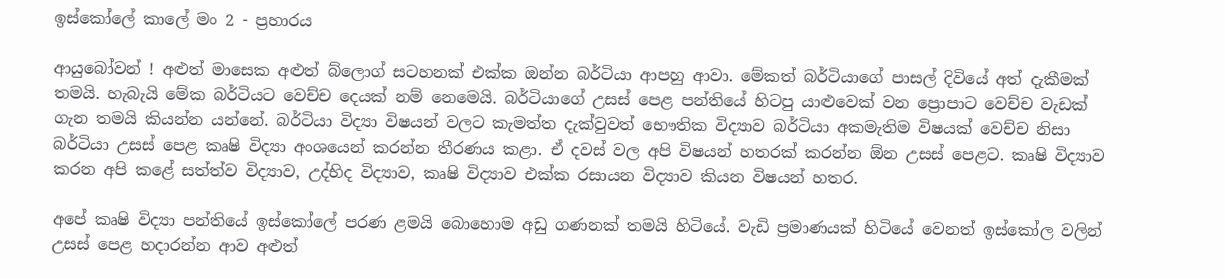ඉස්කෝලේ කාලේ මං 2 - ප්‍රහාරය

ආයුබෝවන් ! අළුත් මාසෙක අළුත් බ්ලොග් සටහනක් එක්ක ඔන්න බර්ටියා ආපහු ආවා. මේකත් බර්ටියාගේ පාසල් දිවියේ අත් දැකීමක් තමයි. හැබැයි මේක බර්ටියට වෙච්ච දෙයක් නම් නෙමෙයි. බර්ටියාගේ උසස් පෙළ පන්තියේ හිටපු යාළුවෙක් වන ප්‍රොපාට වෙච්ච වැඩක් ගැන තමයි කියන්න යන්නේ. බර්ටියා විද්‍යා විෂයන් වලට කැමත්ත දැක්වුවත් භෞතික විද්‍යාව බර්ටියා අකමැතිම විෂයක් වෙච්ච නිසා බර්ටියා උසස් පෙළ කෘෂි විද්‍යා අංශයෙන් කරන්න තීරණය කළා. ඒ දවස් වල අපි විෂයන් හතරක් කරන්න ඕන උසස් පෙළට. කෘෂි විද්‍යාව කරන අපි කළේ සත්ත්ව විද්‍යාව, උද්භිද විද්‍යාව, කෘෂි විද්‍යාව එක්ක රසායන විද්‍යාව කියන විෂයන් හතර.

අපේ කෘෂි විද්‍යා පන්තියේ ඉස්‍කෝලේ පරණ ළමයි බොහොම අඩු ගණනක් තමයි හිටියේ. වැඩි ප්‍රමාණයක් හිටියේ වෙනත් ඉස්කෝල වලින් උසස් පෙළ හදාරන්න ආව අළුත්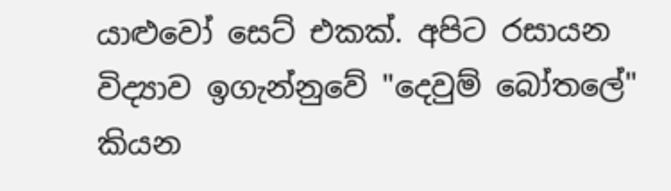යාළුවෝ සෙට් එකක්. අපිට රසායන විද්‍යාව ඉගැන්‍නුවේ ‍"දෙවුම් බෝතලේ" කියන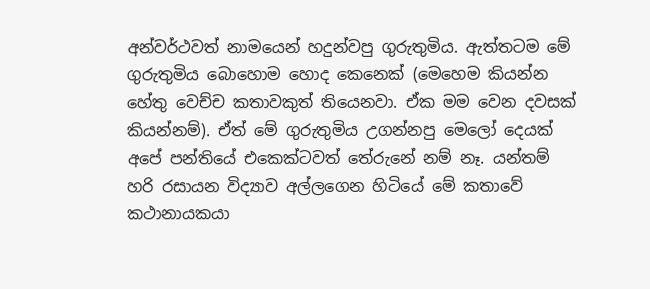අන්වර්ථවත් නාමයෙන් හදුන්වපු ගුරුතුමිය. ඇත්තටම මේ ගුරුතුමිය බොහොම හොද කෙනෙක් (මෙහෙම කියන්න හේතු වෙච්ච කතාවකුත් තියෙනවා. ඒක මම වෙන දවසක් කියන්නම්). ඒත් මේ ගුරුතුමිය උගන්නපු මෙලෝ දෙයක් අපේ පන්තියේ එකෙක්ටවත් තේරුනේ නම් නෑ. යන්තම් හරි රසායන විද්‍යාව අල්ලගෙන හිටියේ මේ කතාවේ කථානායකයා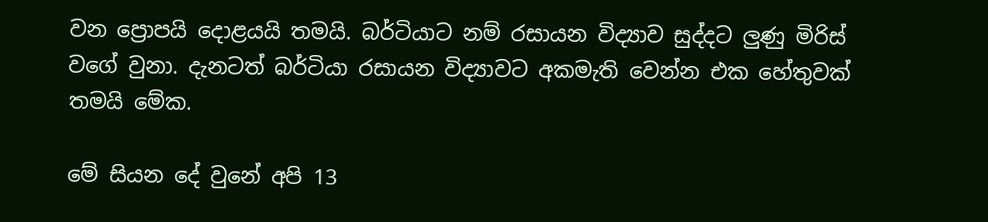වන ප්‍රොපයි දොළයයි තමයි‍. බර්ටියාට නම් රසායන විද්‍යාව සුද්දට ලුණු මිරිස් වගේ වුනා. දැනටත් බර්ටියා රසායන විද්‍යාවට අකමැති වෙන්න එක හේතුවක් තමයි මේක.

මේ සියන දේ වුනේ අපි 13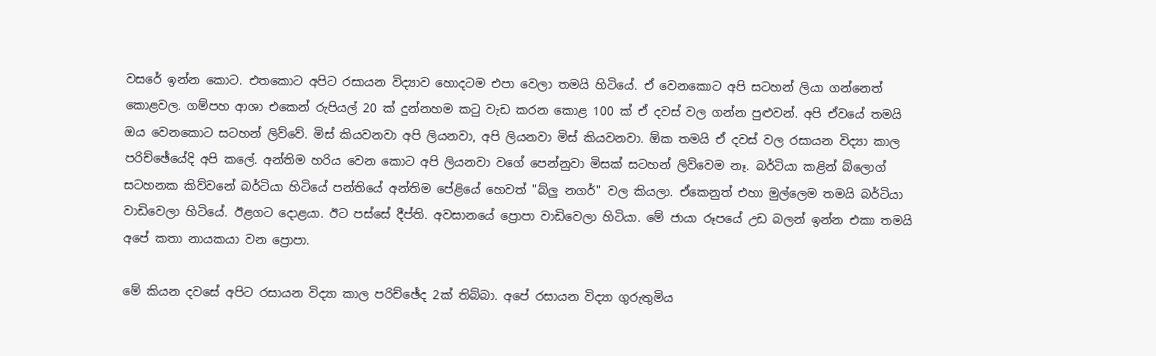වසරේ ඉන්න කොට. එතකොට අපිට රසායන විද්‍යාව හොදටම එපා වෙලා තමයි හිටියේ. ඒ වෙනකොට අපි සටහන් ලියා ගන්නෙත් කොළවල. ගම්පහ ආශා එකෙන් රුපියල් 20 ක් දුන්නහම කටු වැඩ කරන කොළ 100 ක් ඒ දවස් වල ගන්න පුළුවන්‍. අපි ඒවයේ තමයි ඔය වෙනකොට සටහන් ලිව්වේ. මිස් කියවනවා අපි ලියනවා, අපි ලියනවා මිස් කියවනවා. ඕක තමයි ඒ දවස් වල රසායන විද්‍යා කාල පරිච්ඡේයේදි අපි කලේ. අන්තිම හරිය වෙන කොට අපි ලියනවා වගේ පෙන්නුවා මිසක් සටහන් ලිව්වෙම නෑ. බර්ටියා කළින් බ්ලොග් සටහනක කිව්වනේ බර්ටියා හිටියේ පන්තියේ අන්තිම පේළියේ හෙවත් "බ්ලු නගර්" වල කියලා. ඒකෙනුත් එහා මුල්ලෙම තමයි බර්ටියා වාඩිවෙලා හිටියේ. ඊළගට දොළයා. ඊට පස්සේ දීප්ති. අවසානයේ ‍ප්‍රොපා වාඩිවෙලා හිටියා. මේ ජායා රූපයේ උඩ බලන් ඉන්න එකා තමයි අපේ කතා නායකයා වන ප්‍රොපා.

මේ කියන දවසේ අපිට රසායන ‍විද්‍යා කාල පරිච්ඡේද 2ක් තිබ්බා. අපේ රසායන විද්‍යා ගුරුතුමිය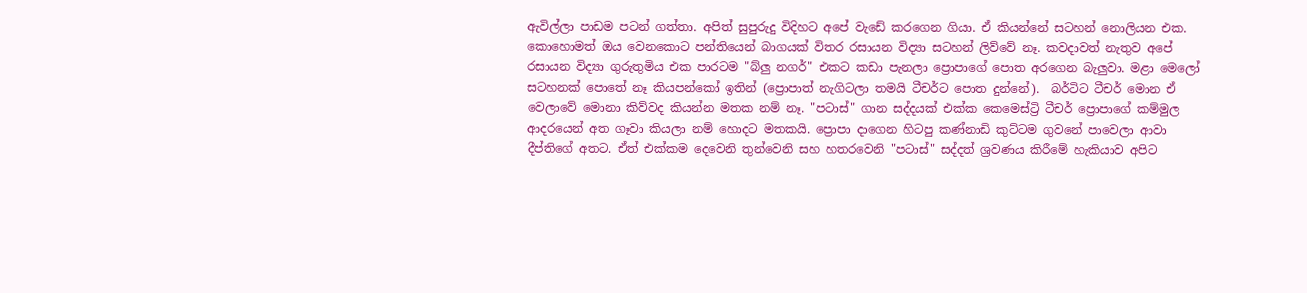ඇවිල්ලා පාඩම පටන් ගත්තා. අපිත් සුපුරුදු විදිහට අපේ වැඩේ කරගෙන ගියා. ඒ කියන්නේ සටහන් නොලියන එක. කොහොමත් ඔය වෙනකොට පන්තියෙන් බාගයක් විතර රසායන විද්‍යා සටහන් ලිව්වේ නෑ. කවදාවත් නැතුව අපේ රසායන විද්‍යා ගුරුතුමිය එක පාරටම "බ්ලු නගර්" එකට කඩා පැනලා ප්‍රොපාගේ පොත අරගෙන බැලුවා. මළා මෙලෝ සටහනක් පොතේ නෑ කියපන්කෝ ඉතින් (ප්‍රොපාත් නැගිටලා තමයි ටීචර්ට පොත දුන්නේ).  බර්ටිට ටීචර් මොන ඒ වෙලාවේ මොනා කිව්වද කියන්න මතක නම් නෑ. "පටාස්" ගාන සද්දයක් එක්ක කෙමෙස්ට්‍රි ටීචර් ප්‍රොපාගේ කම්මුල ආදරයෙන් අත ගෑවා කියලා නම් හොදට මතකයි. ප්‍රොපා දාගෙන හිටපු කණ්නාඩි කුට්ටම ගුවනේ පාවෙලා ආවා දීප්තිගේ අතට. ඒත් එක්කම දෙවෙනි තුන්වෙනි සහ හතරවෙනි "පටාස්" සද්දත් ශ්‍රවණය කිරීමේ හැකියාව අපිට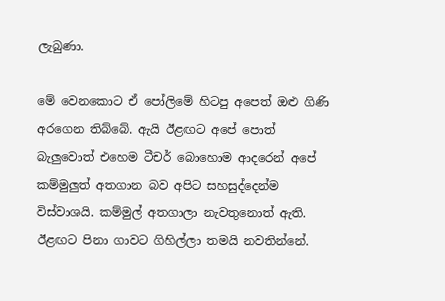ලැබුණා.

මේ වෙ‍නකොට ඒ පෝලිමේ හිටපු අපෙත් ඔළු ගිණි අරගෙන තිබ්බේ. ඇයි ඊළඟට අපේ පොත් බැලුවොත් එහෙම ටීචර් බොහොම ආදරෙන් අපේ කම්මුලුත් අතගාන බව අපිට සහසුද්දෙන්ම විස්වාශයි. කම්මුල් අතගාලා නැව‍තුනොත් ඇති. ඊළඟට පිනා ගාවට ගිහිල්ලා තමයි නවතින්නේ.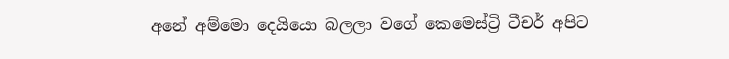අනේ අම්මො දෙයි‍යො බලලා වගේ කෙමෙස්ට්‍රි ටීචර් අපිට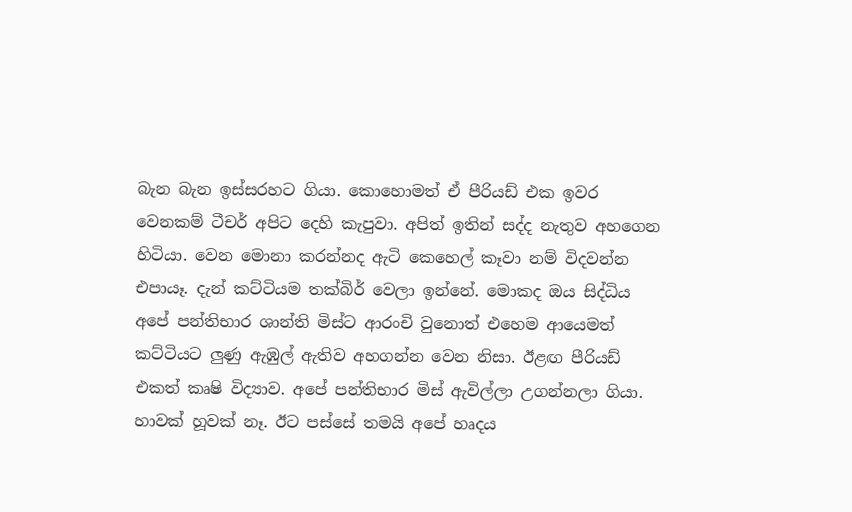බැන බැන ඉස්සරහට ගියා. කොහොමත් ඒ පීරියඩ් එක ඉවර වෙනකම් ටීචර් අපිට දෙහි කැපුවා. අපිත් ඉතින් සද්ද නැතුව අහගෙන හිටියා. වෙන මොනා කරන්නද ඇටි කෙහෙල් කෑවා නම් විදවන්න එපායෑ. දැන් කට්ටියම තක්බිර් වෙලා ඉන්නේ. මොකද ඔය සිද්ධිය අපේ පන්තිභාර ශාන්ති මිස්ට ආරංචි වුනොත් එහෙම ආයෙමත් කට්ටියට ලුණු ඇඹුල් ඇතිව අහගන්න වෙන නිසා. ඊළඟ පීරියඩ් එකත් කෘෂි විද්‍යාව. අපේ පන්තිභාර මිස් ඇවිල්ලා උගන්නලා ගියා. හාවක් හූවක් නෑ‍. ඊට පස්සේ තමයි අපේ හෘදය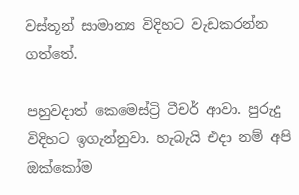වස්තූන් සාමාන්‍ය විදිහට වැඩකරන්න ගත්තේ.

පහුවදාත් කෙමෙස්ට්‍රි ටීචර් ආවා. පුරුදු විදිහට ඉගැන්නුවා. හැබැයි එදා නම් අපි ඔක්කෝම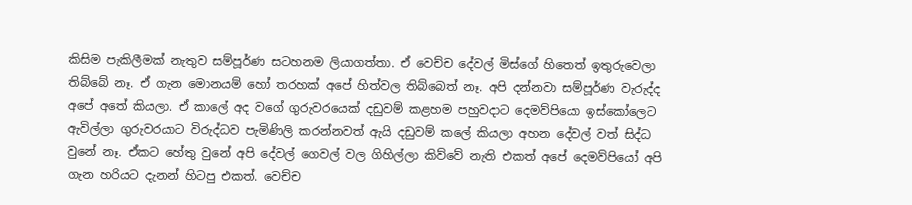කිසිම පැකිලීමක් නැතුව සම්පූර්ණ සටහනම ලියාගත්තා. ඒ වෙච්ච දේවල් මිස්ගේ හිතෙත් ඉතුරුවෙලා තිබ්බේ නෑ. ඒ ගැන මොනයම් හෝ තරහක් අපේ හිත්වල තිබ්බෙත් නෑ. අපි දන්නවා සම්පූර්ණ වැරුද්ද අපේ අතේ කියලා. ඒ කාලේ අද වගේ ගුරුව‍රයෙක් දඩුවම් කළහම පහුවදාට දෙමව්පියො ඉස්කෝලෙට ඇවිල්ලා ගුරුවරයාට විරුද්ධව පැමිණිලි කරන්නවත් ඇයි දඩුවම් ‍කලේ කියලා අහන දේවල් වත් සිද්ධ වුනේ නෑ. ඒකට හේතු වුනේ අපි දේවල් ගෙවල් වල ගිහිල්ලා කිව්වේ නැති එකත් අපේ දෙමව්පියෝ අපි ගැන හරියට දැනන් හිටපු එකත්. වෙච්ච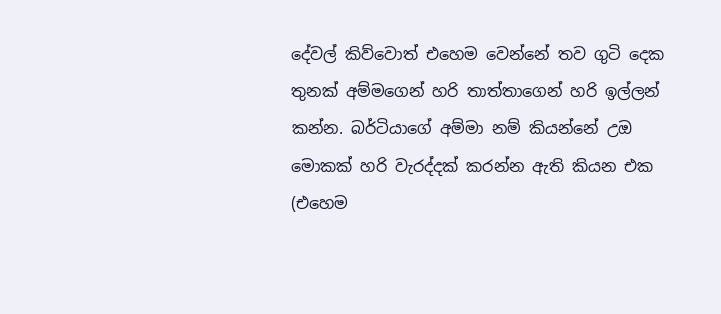දේවල් කිව්වොත් එහෙම වෙන්නේ තව ගුටි දෙක තුනක් අම්මගෙන් හරි තාත්තාගෙන් හරි ඉල්ලන් කන්න. බර්ටියාගේ අම්මා නම් කියන්නේ උඔ මොකක් හරි වැරද්දක් කරන්න ඇති කියන එක (එහෙම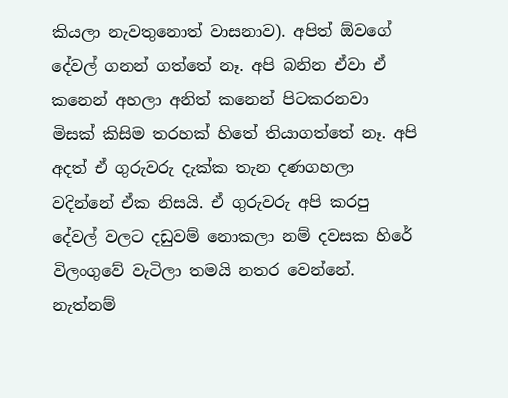කියලා නැවතුනොත් වාසනාව). අපිත් ඕවගේ දේවල් ගනන් ගත්තේ නෑ. අපි බනින ඒ‍වා ඒ කනෙන් අහලා අනිත් කනෙන් පිටකරනවා මිසක් කිසිම තරහක් හිතේ තියාගත්තේ නෑ. අපි අදත් ඒ ගුරුවරු දැක්ක තැන දණගහලා වදින්නේ ඒක නිසයි. ඒ ගුරුවරු අපි කරපු දේවල් වලට දඩුවම් නොකලා නම් දවසක හිරේ විලංගුවේ වැටිලා තමයි නතර වෙන්නේ. නැත්නම්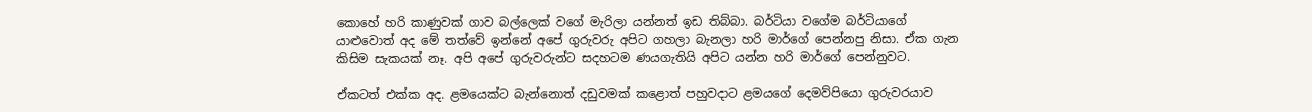කොහේ හරි කාණුවක් ගාව බල්ලෙක් වගේ මැරිලා යන්නත් ඉඩ තිබ්බා. බර්ටියා වගේම බර්ටියාගේ යාළුවොත් අද මේ තත්වේ ඉන්නේ අපේ ගුරුවරු අපිට ගහලා බැනලා හරි මාර්ගේ පෙන්නපු නිසා. ඒක ගැන කිසිම සැකයක් නෑ. අපි අපේ ගුරුවරුන්ට සදහටම ණයගැතියි අපිට යන්න හරි මාර්ගේ පෙන්නුවට.

ඒකටත් එක්ක අද. ළමයෙක්ට බැන්නොත් දඩුවමක් ‍කළොත් පහුවදාට ළමයගේ දෙමව්පියො ගුරුවරයාව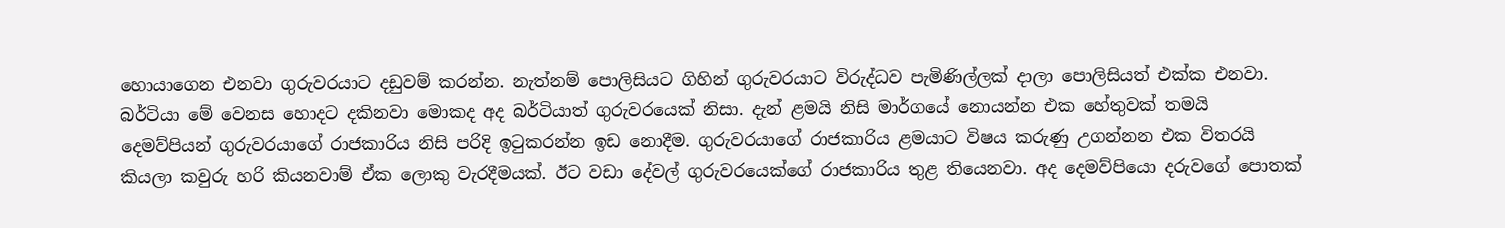හොයාගෙන එනවා ගුරුවරයාට දඩුවම් කරන්න. නැත්නම් පොලිසියට ගිහින් ගුරුවරයාට විරුද්ධව පැමිණිල්ලක් දාලා පොලිසියත් එක්ක එනවා. බර්ටියා මේ වෙනස හොදට දකිනවා මොකද අද බර්ටියාත් ගුරුවරයෙක් නිසා. දැන් ළමයි නිසි මාර්ගයේ නොයන්න එක හේතුවක් තමයි දෙමව්පියන් ගුරුවරයාගේ රාජකාරිය නිසි පරිදි ඉටුකරන්න ඉඩ නොදීම. ගුරුවරයාගේ රාජකාරිය ළමයාට විෂය කරුණු උගන්නන එක විතරයි කියලා කවුරු හරි කියනවාම් ඒක ලොකු වැරදීමයක්. ඊට වඩා දේවල් ගුරුවරයෙක්ගේ රාජකාරිය තුළ තියෙනවා. අද දෙමව්පියො දරුවගේ පොතක්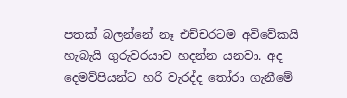පතක් බලන්නේ නෑ එච්චරටම අවිවේකයි හැබැයි ගුරුවරයාව හදන්න යනවා. අද දෙමව්පියන්ට හරි වැරද්ද තෝරා ගැනීමේ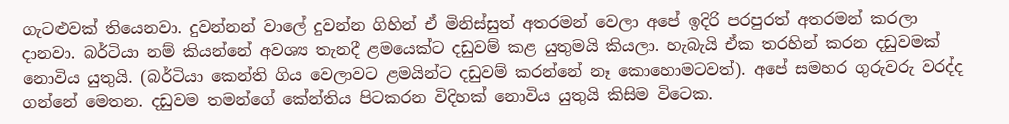ගැටළුවක් තියෙනවා. දුවන්නන් වාලේ දුවන්න ගිහින් ඒ මිනිස්සුත් අතරමන් වෙලා අපේ ඉදිරි පරපුරත් අතරමන් කරලා දානවා. බර්ටියා නම් කි‍යන්නේ අවශ්‍ය තැනදී ළමයෙක්ට දඩුවම් කළ යුතුමයි කියලා. හැබැයි ඒක තරහින් කරන දඩුවමක් නොවිය යුතුයි. (බර්ටියා කෙන්ති ගිය වෙලාවට ළමයින්ට දඩුවම් ක‍රන්නේ නෑ කොහොමටවත්). අපේ සමහර ගුරුවරු වරද්ද ගන්නේ මෙතන. දඩුවම තමන්ගේ කේන්තිය පිටකරන විදිහක් ‍නොවිය යුතුයි කිසිම විටෙක.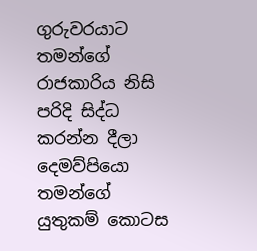ගුරුවරයාට තමන්ගේ රාජකාරිය නිසි පරිදි සිද්ධ කරන්න දීලා දෙමව්පියො තමන්ගේ යුතුකම් කොටස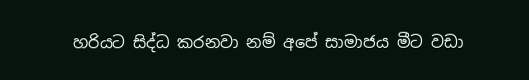හරියට සිද්ධ කරනවා නම් අප‍ේ සාමාජය මීට වඩා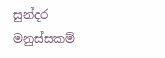සුන්දර මනුස්සකම්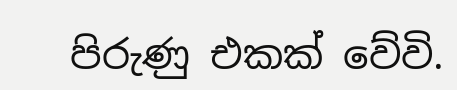පිරුණු එකක් වේවි.